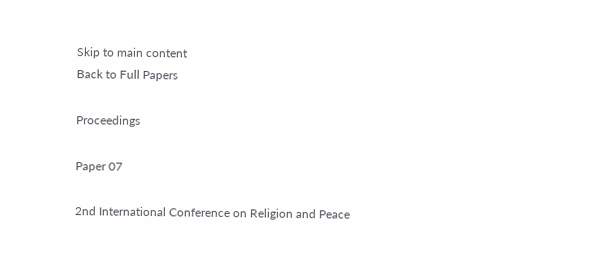Skip to main content
Back to Full Papers

Proceedings

Paper 07

2nd International Conference on Religion and Peace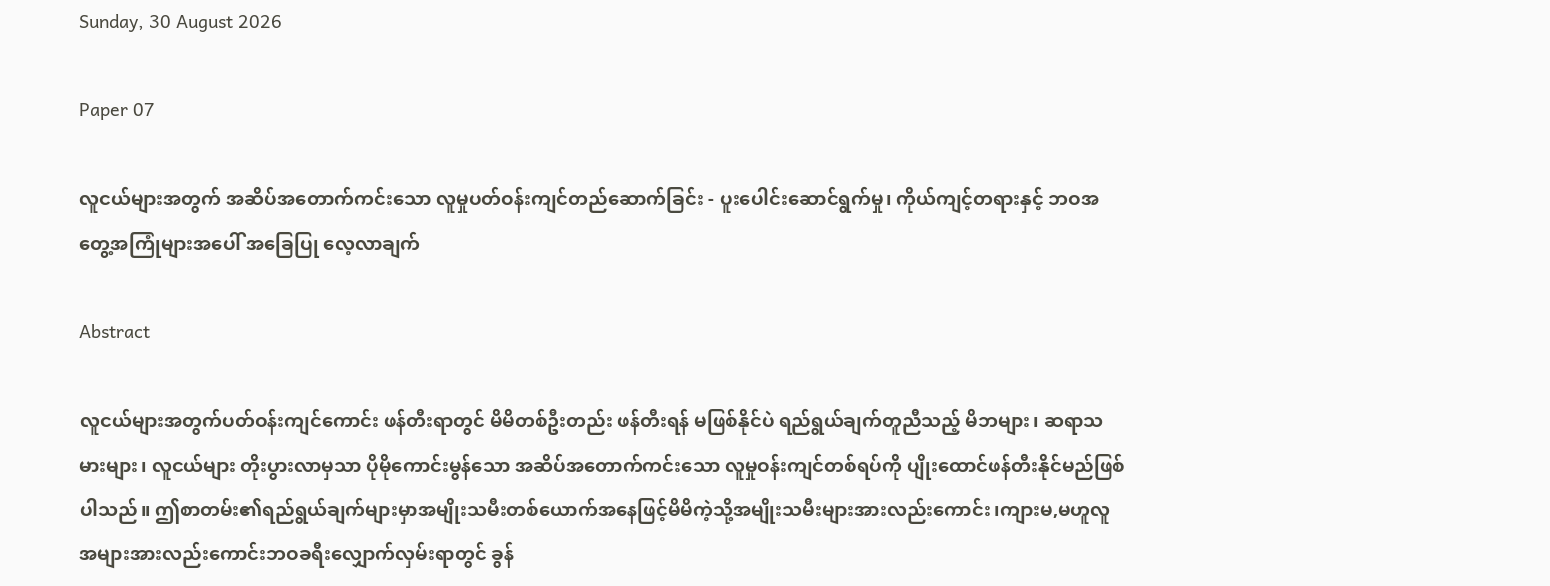Sunday, 30 August 2026

Paper 07

လူငယ်များအတွက် အဆိပ်အတောက်ကင်းသော လူမှုပတ်ဝန်းကျင်တည်ဆောက်ခြင်း - ပူးပေါင်းဆောင်ရွက်မှု၊ ကိုယ်ကျင့်တရားနှင့် ဘဝအတွေ့အကြုံများအပေါ် အခြေပြု လေ့လာချက်

Abstract

လူငယ်များအတွက်ပတ်ဝန်းကျင်ကောင်း ဖန်တီးရာတွင် မိမိတစ်ဦးတည်း ဖန်တီးရန် မဖြစ်နိုင်ပဲ ရည်ရွယ်ချက်တူညီသည့် မိဘများ၊ ဆရာသမားများ၊ လူငယ်များ တိုးပွားလာမှသာ ပိုမိုကောင်းမွန်သော အဆိပ်အတောက်ကင်းသော လူမှုဝန်းကျင်တစ်ရပ်ကို ပျိုးထောင်ဖန်တီးနိုင်မည်ဖြစ်ပါသည်။ ဤစာတမ်း၏ရည်ရွယ်ချက်များမှာအမျိုးသမီးတစ်ယောက်အနေဖြင့်မိမိကဲ့သို့အမျိုးသမီးများအားလည်းကောင်း၊ကျားမ,မဟူလူအများအားလည်းကောင်းဘဝခရီးလျှောက်လှမ်းရာတွင် ခွန်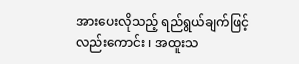အားပေးလိုသည့် ရည်ရွယ်ချက်ဖြင့် လည်းကောင်း ၊ အထူးသ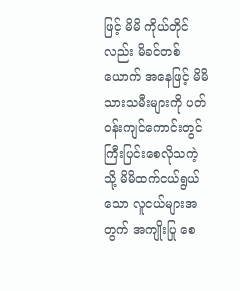ဖြင့် မိမိ ကိုယ်တိုင်လည်း မိခင်တစ်ယောက် အနေဖြင့် မိမိ သားသမီးများကို ပတ်ဝန်းကျင်ကောင်းတွင် ကြီးပြင်းစေလိုသကဲ့သို့ မိမိထက်ငယ်ရွယ်သော လူငယ်များအတွက် အကျိုးပြု စေ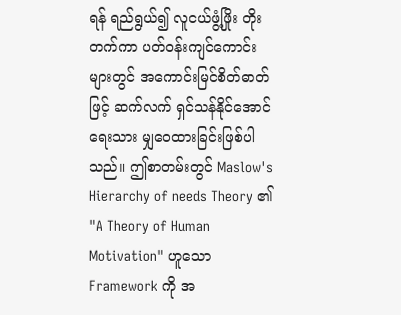ရန် ရည်ရွယ်၍ လူငယ်ဖွံ့ဖြိုး တိုးတက်ကာ ပတ်ဝန်းကျင်ကောင်းများတွင် အကောင်းမြင်စိတ်ဓာတ်ဖြင့် ဆက်လက် ရှင်သန်နိုင်အောင် ရေးသား မျှဝေထားခြင်းဖြစ်ပါသည်။ ဤစာတမ်းတွင် Maslow's Hierarchy of needs Theory ၏ "A Theory of Human Motivation" ဟူသော Framework ကို အ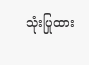သုံးပြုထား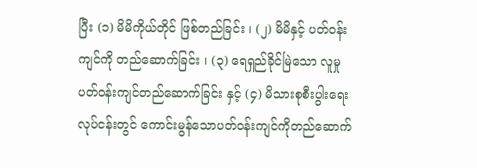ပြီး (၁) မိမိကိုယ်တိုင် ဖြစ်တည်ခြင်း ၊ (၂) မိမိနှင့် ပတ်ဝန်းကျင်ကို တည်ဆောက်ခြင်း ၊ (၃) ရေရှည်ခိုင်မြဲသော လူမှုပတ်ဝန်းကျင်တည်ဆောက်ခြင်း နှင့် (၄) မိသားစုစီးပွါးရေးလုပ်ငန်းတွင် ကောင်းမွန်သောပတ်ဝန်းကျင်ကိုတည်ဆောက်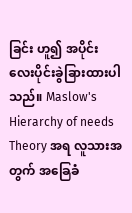ခြင်း ဟူ၍ အပိုင်းလေးပိုင်းခွဲခြားထားပါသည်။ Maslow's Hierarchy of needs Theory အရ လူသားအတွက် အခြေခံ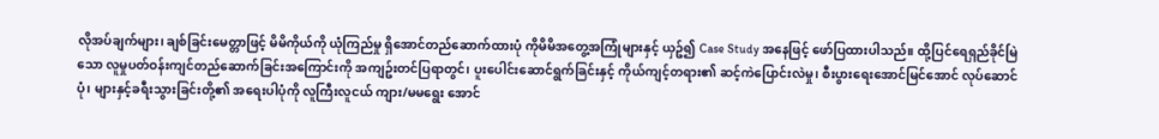လိုအပ်ချက်များ၊ ချစ်ခြင်းမေတ္တာဖြင့် မိမိကိုယ်ကို ယုံကြည်မှု ရှိအောင်တည်ဆောက်ထားပုံ ကိုမိမိအတွေ့အကြုံများနှင့် ယှဥ်၍ Case Study အနေဖြင့် ဖော်ပြထားပါသည်။ ထို့ပြင်ရေရှည်ခိုင်မြဲသော လူမှုပတ်ဝန်းကျင်တည်ဆောက်ခြင်းအကြောင်းကို အကျဥ်းတင်ပြရာတွင်၊ ပူးပေါင်းဆောင်ရွက်ခြင်းနှင့် ကိုယ်ကျင့်တရား၏ ဆင့်ကဲပြောင်းလဲမှု၊ စီးပွားရေးအောင်မြင်အောင် လုပ်ဆောင်ပုံ၊ များနှင့်ခရီးသွားခြင်းတို့၏ အရေးပါပုံကို လူကြီးလူငယ် ကျား/မမရွေး အောင်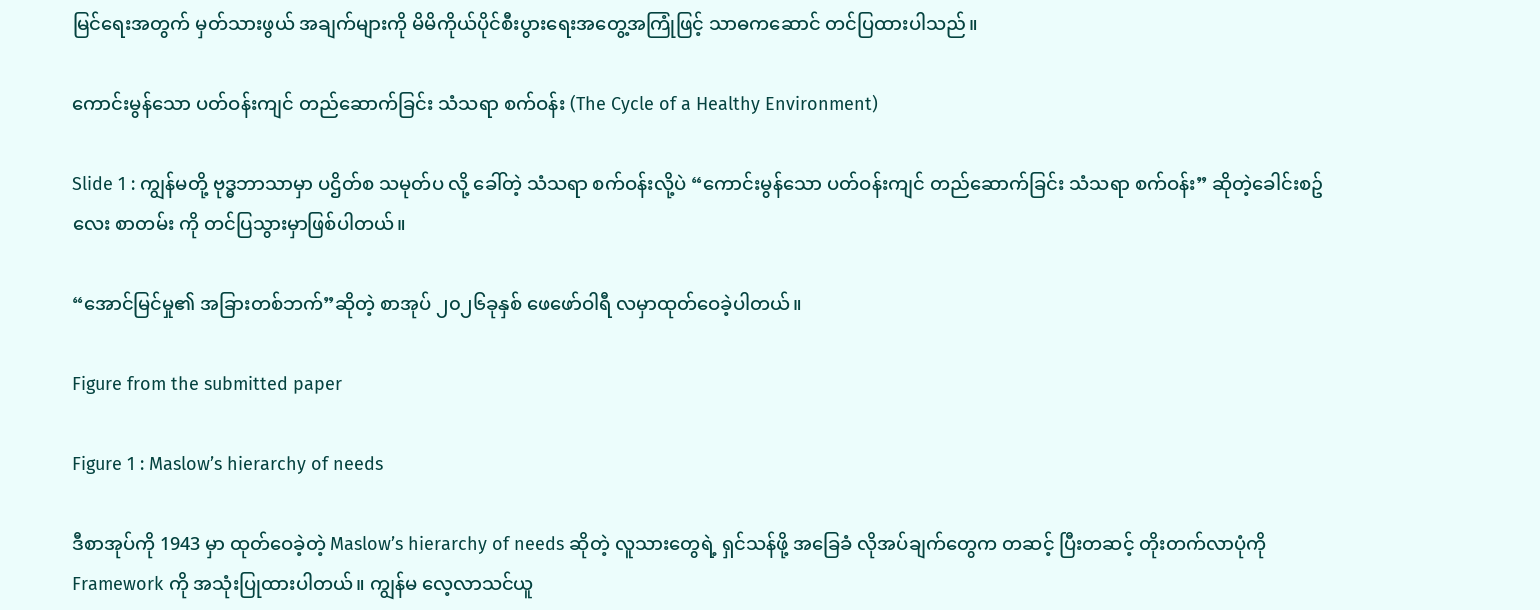မြင်ရေးအတွက် မှတ်သားဖွယ် အချက်များကို မိမိကိုယ်ပိုင်စီးပွားရေးအတွေ့အကြုံဖြင့် သာဓကဆောင် တင်ပြထားပါသည်။

ကောင်းမွန်သော ပတ်ဝန်းကျင် တည်ဆောက်ခြင်း သံသရာ စက်ဝန်း (The Cycle of a Healthy Environment)

Slide 1 : ကျွန်မတို့ ဗုဒ္ဓဘာသာမှာ ပဌိတ်စ သမုတ်ပ လို့ ခေါ်တဲ့ သံသရာ စက်ဝန်းလို့ပဲ “ကောင်းမွန်သော ပတ်ဝန်းကျင် တည်ဆောက်ခြင်း သံသရာ စက်ဝန်း” ဆိုတဲ့ခေါင်းစဥ်လေး စာတမ်း ကို တင်ပြသွားမှာဖြစ်ပါတယ်။

“အောင်မြင်မှု၏ အခြားတစ်ဘက်”ဆိုတဲ့ စာအုပ် ၂၀၂၆ခုနှစ် ဖေဖော်ဝါရီ လမှာထုတ်ဝေခဲ့ပါတယ်။

Figure from the submitted paper

Figure 1 : Maslow’s hierarchy of needs

ဒီစာအုပ်ကို 1943 မှာ ထုတ်ဝေခဲ့တဲ့ Maslow’s hierarchy of needs ဆိုတဲ့ လူသားတွေရဲ့ ရှင်သန်ဖို့ အခြေခံ လိုအပ်ချက်တွေက တဆင့် ပြီးတဆင့် တိုးတက်လာပုံကို Framework ကို အသုံးပြုထားပါတယ်။ ကျွန်မ လေ့လာသင်ယူ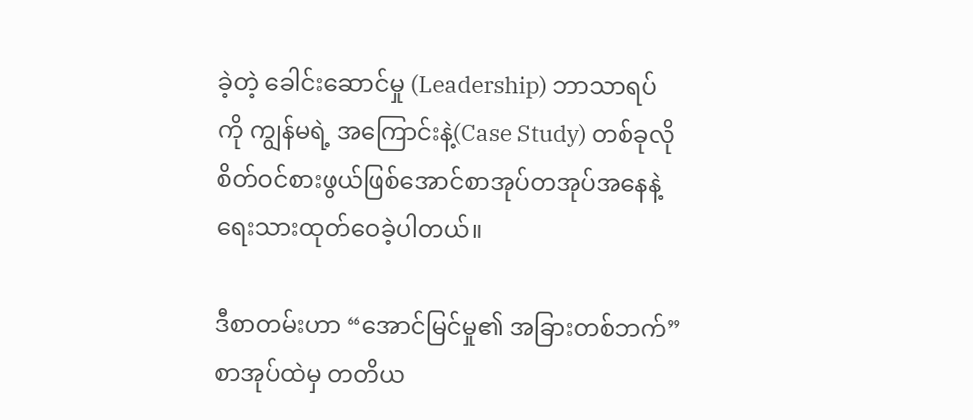ခဲ့တဲ့ ခေါင်းဆောင်မှု (Leadership) ဘာသာရပ်ကို ကျွန်မရဲ့ အကြောင်းနဲ့(Case Study) တစ်ခုလို စိတ်ဝင်စားဖွယ်ဖြစ်အောင်စာအုပ်တအုပ်အနေနဲ့ ရေးသားထုတ်ဝေခဲ့ပါတယ်။

ဒီစာတမ်းဟာ “အောင်မြင်မှု၏ အခြားတစ်ဘက်”စာအုပ်ထဲမှ တတိယ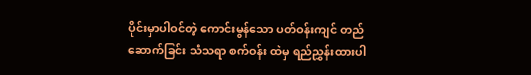ပိုင်းမှာပါဝင်တဲ့ ကောင်းမွန်သော ပတ်ဝန်းကျင် တည်ဆောက်ခြင်း သံသရာ စက်ဝန်း ထဲမှ ရည်ညွှန်းထားပါ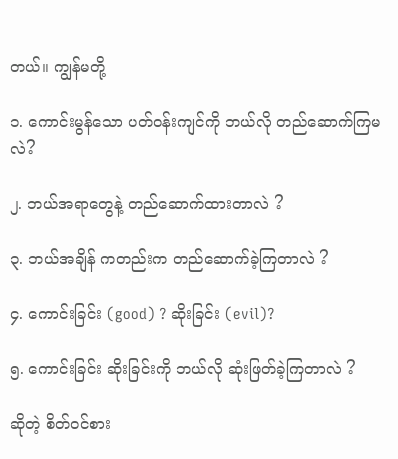တယ်။ ကျွန်မတို့

၁. ကောင်းမွန်သော ပတ်ဝန်းကျင်ကို ဘယ်လို တည်ဆောက်ကြမလဲ?

၂. ဘယ်အရာတွေနဲ့ တည်ဆောက်ထားတာလဲ ?

၃. ဘယ်အချိန် ကတည်းက တည်ဆောက်ခဲ့ကြတာလဲ ?

၄. ကောင်းခြင်း (good) ? ဆိုးခြင်း (evil)?

၅. ကောင်းခြင်း ဆိုးခြင်းကို ဘယ်လို ဆုံးဖြတ်ခဲ့ကြတာလဲ ?

ဆိုတဲ့ စိတ်ဝင်စား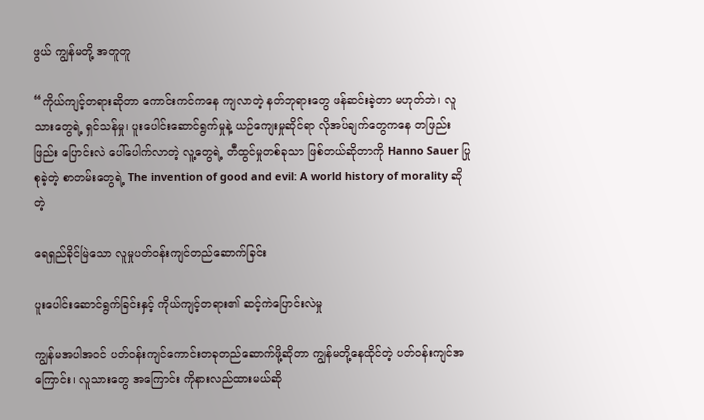ဖွယ် ကျွန်မတို့ အတူတူ

“ကိုယ်ကျင့်တရားဆိုတာ ကောင်းကင်ကနေ ကျလာတဲ့ နတ်ဘုရားတွေ ဖန်ဆင်းခဲ့တာ မဟုတ်ဘဲ၊ လူသားတွေရဲ့ ရှင်သန်မှု၊ ပူးပေါင်းဆောင်ရွက်မှုနဲ့ ယဉ်ကျေးမှုဆိုင်ရာ လိုအပ်ချက်တွေကနေ တဖြည်းဖြည်း ပြောင်းလဲ ပေါ်ပေါက်လာတဲ့ လူ့တွေရဲ့ တီထွင်မှုတစ်ခုသာ ဖြစ်တယ်ဆိုတာကို Hanno Sauer ပြုစုခဲ့တဲ့ စာတမ်းတွေရဲ့ The invention of good and evil: A world history of morality ဆိုတဲ့

ရေရှည်ခိုင်မြဲသော လူမှုပတ်ဝန်းကျင်တည်ဆောက်ခြင်း

ပူးပေါင်းဆောင်ရွက်ခြင်းနှင့် ကိုယ်ကျင့်တရား၏ ဆင့်ကဲပြောင်းလဲမှု

ကျွန်မအပါအဝင် ပတ်ဝန်းကျင်ကောင်းတခုတည်ဆောက်ဖို့ဆိုတာ ကျွန်မတို့နေထိုင်တဲ့ ပတ်ဝန်းကျင်အကြောင်း၊ လူသားတွေ အကြောင်း ကိုနားလည်ထားမယ်ဆို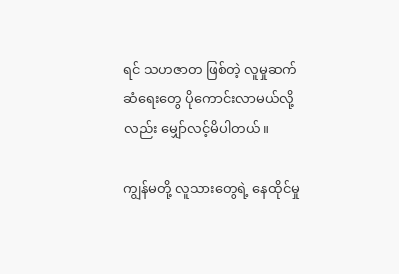ရင် သဟဇာတ ဖြစ်တဲ့ လူမှုဆက်ဆံရေးတွေ ပိုကောင်းလာမယ်လို့လည်း မျှော်လင့်မိပါတယ်။

ကျွန်မတို့ လူသားတွေရဲ့ နေထိုင်မှု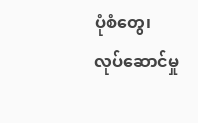ပုံစံတွေ၊ လုပ်‌ဆောင်မှု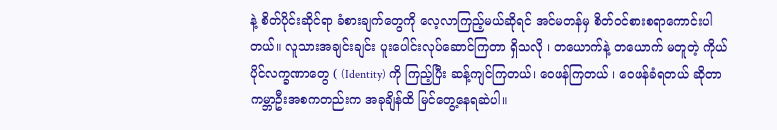နဲ့ စိတ်ပိုင်းဆိုင်ရာ ခံစားချက်တွေကို လေ့လာကြည့်မယ်ဆိုရင် အင်မတန်မှ စိတ်ဝင်စားစရာကောင်းပါတယ်။ လူသားအချင်းချင်း ပူးပေါင်းလုပ်ဆောင်ကြတာ ရှိသလို ၊ တယောက်နဲ့ တယောက် မတူတဲ့ ကိုယ်ပိုင်လက္ခဏာတွေ ( (Identity) ကို ကြည့်ပြီး ဆန့်ကျင်ကြတယ်၊ ဝေဖန်ကြတယ် ၊ ဝေဖန်ခံရတယ် ဆိုတာ ကမ္ဘာဦးအစကတည်းက အခုချိန်ထိ မြင်တွေ့နေရဆဲပါ။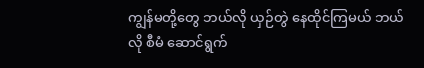ကျွန်မတို့တွေ ဘယ်လို ယှဉ်တွဲ နေထိုင်ကြမယ် ဘယ်လို စီမံ ဆောင်ရွက်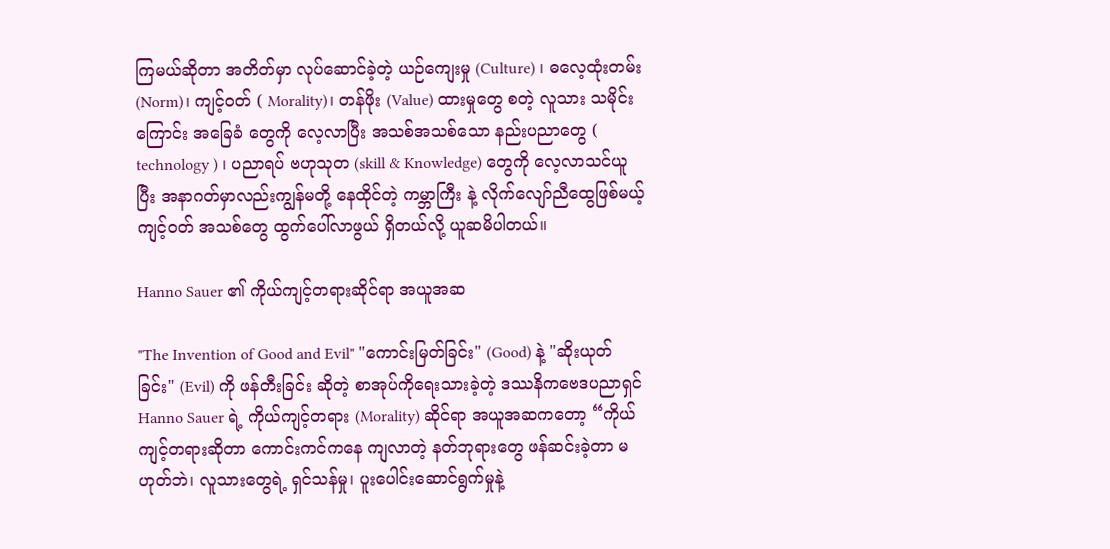ကြမယ်ဆိုတာ အတိတ်မှာ လုပ်ဆောင်ခဲ့တဲ့ ယဉ်ကျေးမှု (Culture) ၊ ဓလေ့ထုံးတမ်း (Norm)၊ ကျင့်ဝတ် ( Morality)၊ တန်ဖိုး (Value) ထားမှုတွေ စတဲ့ လူသား သမိုင်းကြောင်း အခြေခံ တွေကို လေ့လာပြီး အသစ်အသစ်သော နည်းပညာတွေ ( technology ) ၊ ပညာရပ် ဗဟုသုတ (skill & Knowledge) တွေကို လေ့လာသင်ယူပြီး အနာဂတ်မှာလည်းကျွန်မတို့ နေထိုင်တဲ့ ကမ္ဘာကြီး နဲ့ လိုက်လျော်ညီထွေဖြစ်မယ့် ကျင့်ဝတ် အသစ်တွေ ထွက်ပေါ်လာဖွယ် ရှိတယ်လို့ ယူဆမိပါတယ်။

Hanno Sauer ၏ ကိုယ်ကျင့်တရားဆိုင်ရာ အယူအဆ

"The Invention of Good and Evil" "ကောင်းမြတ်ခြင်း" (Good) နဲ့ "ဆိုးယုတ်ခြင်း" (Evil) ကို ဖန်တီးခြင်း ဆိုတဲ့ စာအုပ်ကိုရေးသားခဲ့တဲ့ ဒဿနိကဗေဒပညာရှင် Hanno Sauer ရဲ့ ကိုယ်ကျင့်တရား (Morality) ဆိုင်ရာ အယူအဆကတော့ “ကိုယ်ကျင့်တရားဆိုတာ ကောင်းကင်ကနေ ကျလာတဲ့ နတ်ဘုရားတွေ ဖန်ဆင်းခဲ့တာ မဟုတ်ဘဲ၊ လူသားတွေရဲ့ ရှင်သန်မှု၊ ပူးပေါင်းဆောင်ရွက်မှုနဲ့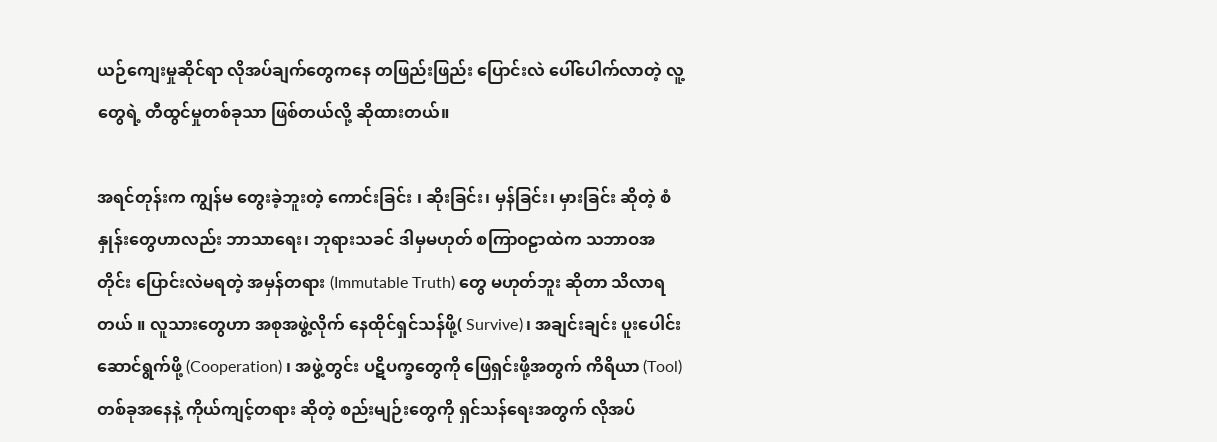ယဉ်ကျေးမှုဆိုင်ရာ လိုအပ်ချက်တွေကနေ တဖြည်းဖြည်း ပြောင်းလဲ ပေါ်ပေါက်လာတဲ့ လူ့တွေရဲ့ တီထွင်မှုတစ်ခုသာ ဖြစ်တယ်လို့ ဆိုထားတယ်။

အရင်တုန်းက ကျွန်မ တွေးခဲ့ဘူးတဲ့ ကောင်းခြင်း ၊ ဆိုးခြင်း၊ မှန်ခြင်း၊ မှားခြင်း ဆိုတဲ့ စံနှုန်းတွေဟာလည်း ဘာသာရေး၊ ဘုရားသခင် ဒါမှမဟုတ် စကြာဝဠာထဲက သဘာဝအတိုင်း ပြောင်းလဲမရတဲ့ အမှန်တရား (Immutable Truth) တွေ မဟုတ်ဘူး ဆိုတာ သိလာရတယ် ။ လူသားတွေဟာ အစုအဖွဲ့လိုက် နေထိုင်ရှင်သန်ဖို့( Survive)၊ အချင်းချင်း ပူးပေါင်းဆောင်ရွက်ဖို့ (Cooperation) ၊ အဖွဲ့တွင်း ပဋိပက္ခတွေကို ဖြေရှင်းဖို့အတွက် ကိရိယာ (Tool) တစ်ခုအနေနဲ့ ကိုယ်ကျင့်တရား ဆိုတဲ့ စည်းမျဉ်းတွေကို ရှင်သန်ရေးအတွက် လိုအပ်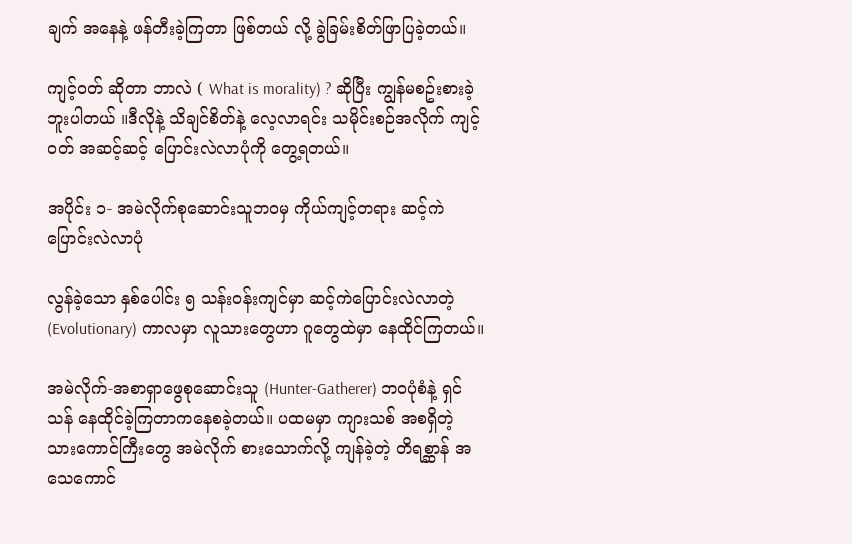ချက် အနေနဲ့ ဖန်တီးခဲ့ကြတာ ဖြစ်တယ် လို့ ခွဲခြမ်းစိတ်ဖြာပြခဲ့တယ်။

ကျင့်ဝတ် ဆိုတာ ဘာလဲ ( What is morality) ? ဆိုပြီး ကျွန်မစဥ်းစားခဲ့ဘူးပါတယ် ။ဒီလိုနဲ့ သိချင်စိတ်နဲ့ လေ့လာရင်း သမိုင်းစဉ်အလိုက် ကျင့်ဝတ် အဆင့်ဆင့် ပြောင်းလဲလာပုံကို‌ တွေ့ရတယ်။

အပိုင်း ၁- အမဲလိုက်စုဆောင်းသူဘဝမှ ကိုယ်ကျင့်တရား ဆင့်ကဲပြောင်းလဲလာပုံ

လွန်ခဲ့သော နှစ်ပေါင်း ၅ သန်းဝန်းကျင်မှာ ဆင့်ကဲပြောင်းလဲလာတဲ့ (Evolutionary) ကာလမှာ လူသားတွေဟာ ဂူတွေထဲမှာ နေထိုင်ကြတယ်။

အမဲလိုက်-အစာရှာဖွေစုဆောင်းသူ (Hunter-Gatherer) ဘဝပုံစံနဲ့ ရှင်သန် နေထိုင်ခဲ့ကြတာကနေစခဲ့တယ်။ ပထမမှာ ကျားသစ် အစရှိတဲ့ သားကောင်ကြီးတွေ အမဲလိုက် စားသောက်လို့ ကျန်ခဲ့တဲ့ တိရစ္ဆာန် အသေကောင်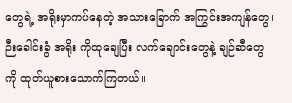တွေရဲ့ အရိုးမှာကပ်နေတဲ့ အသားခြောက် အကြွင်းအကျန်တွေ၊ ဉီးခေါင်းခွံ အရိုး ကိုထုချေပြီး လက်ချောင်းတွေနဲ့ ချဉ်ဆီတွေကို ထုတ်ယူစားသောက်ကြတယ်။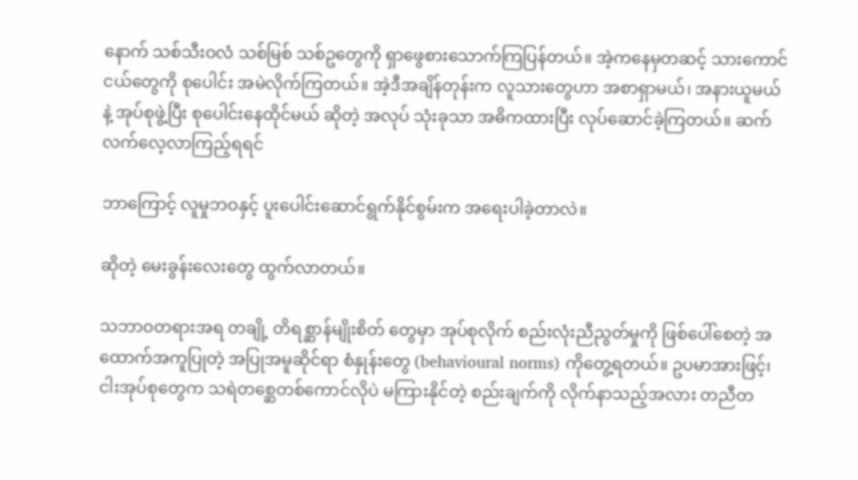နောက် သစ်သီးဝလံ သစ်မြစ် သစ်ဥတွေကို ရှာဖွေစားသောက်ကြပြန်တယ်။ အဲ့ကနေမှတဆင့် သားကောင်ငယ်တွေကို စုပေါင်း အမဲလိုက်ကြတယ်။ အဲ့ဒီအချိန်တုန်းက လူသားတွေဟာ အစာရှာမယ်၊ အနားယူမယ် နဲ့ အုပ်စုဖွဲ့ပြီး စုပေါင်းနေထိုင်မယ် ဆိုတဲ့ အလုပ် သုံးခုသာ အဓိကထားပြီး လုပ်ဆောင်ခဲ့ကြတယ်။ ဆက်လက်လေ့လာကြည့်ရရင်

ဘာကြောင့် လူမှုဘဝနှင့် ပူးပေါင်းဆောင်ရွက်နိုင်စွမ်းက အရေးပါခဲ့တာလဲ။

ဆိုတဲ့ မေးခွန်းလေးတွေ ထွက်လာတယ်။

သဘာဝတရားအရ တချို့ တိရစ္ဆာန်မျိုးစိတ် တွေမှာ အုပ်စုလိုက် စည်းလုံးညီညွတ်မှုကို ဖြစ်ပေါ်စေတဲ့ အထောက်အကူပြုတဲ့ အပြုအမူဆိုင်ရာ စံနှုန်းတွေ (behavioural norms) ကိုတွေ့ရတယ်။ ဥပမာအားဖြင့်၊ ငါးအုပ်စုတွေက သရဲတစ္ဆေတစ်ကောင်လိုပဲ မကြားနိုင်တဲ့ စည်းချက်ကို လိုက်နာသည့်အလား တညီတ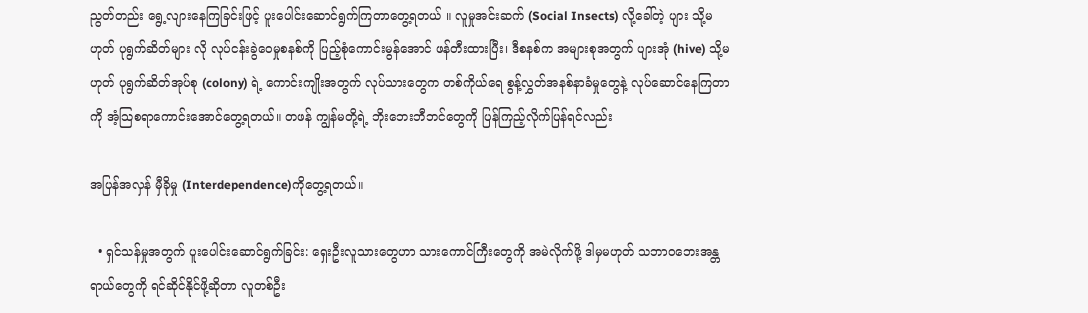ညွတ်တည်း ရွေ့လျားနေကြခြင်းဖြင့် ပူးပေါင်းဆောင်ရွက်ကြတာတွေ့ရတယ် ။ လူမှုအင်းဆက် (Social Insects) လို့ခေါ်တဲ့ ပျား သို့မဟုတ် ပုရွက်ဆိတ်များ လို လုပ်ငန်းခွဲဝေမှုစနစ်ကို ပြည့်စုံကောင်းမွန်အောင် ဖန်တီးထားပြီး၊ ဒီစနစ်က အများစုအတွက် ပျားအုံ (hive) သို့မဟုတ် ပုရွက်ဆိတ်အုပ်စု (colony) ရဲ့ ကောင်းကျိုးအတွက် လုပ်သားတွေက တစ်ကိုယ်ရေ စွန့်လွှတ်အနစ်နာခံမှုတွေနဲ့ လုပ်ဆောင်နေကြတာကို အံ့သြစရာကောင်းအောင်တွေ့ရတယ်။ တဖန် ကျွန်မတို့ရဲ့ ဘိုးဘေးဘီဘင်တွေကို ပြန်ကြည့်လိုက်ပြန်ရင်လည်း

အပြန်အလှန် မှီခိုမှု (Interdependence)ကိုတွေ့ရတယ်။

  • ရှင်သန်မှုအတွက် ပူးပေါင်းဆောင်ရွက်ခြင်း: ရှေးဦးလူသားတွေဟာ သားကောင်ကြီးတွေကို အမဲလိုက်ဖို့ ဒါမှမဟုတ် သဘာဝဘေးအန္တရာယ်တွေကို ရင်ဆိုင်နိုင်ဖို့ဆိုတာ လူတစ်ဦး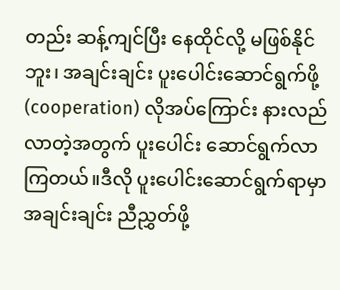တည်း ဆန့်ကျင်ပြီး နေထိုင်လို့ မဖြစ်နိုင်ဘူး၊ အချင်းချင်း ပူးပေါင်းဆောင်ရွက်ဖို့ (cooperation) လိုအပ်ကြောင်း နားလည်လာတဲ့အတွက် ပူးပေါင်း ဆောင်ရွက်လာကြတယ်။ဒီလို ပူးပေါင်းဆောင်ရွက်ရာမှာ အချင်းချင်း ညီညွှတ်ဖို့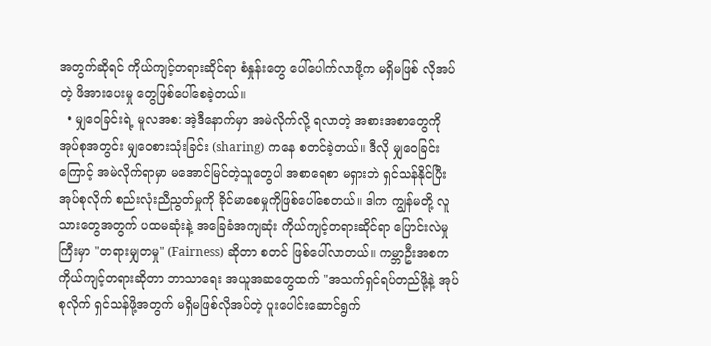အတွက်ဆိုရင် ကိုယ်ကျင့်တရားဆိုင်ရာ စံနှုန်းတွေ ပေါ်ပေါက်လာဖို့က မရှိမဖြစ် လိုအပ်တဲ့ ဖိအားပေးမှု တွေဖြစ်ပေါ်စေခဲ့တယ်။
  • မျှဝေခြင်းရဲ့ မူလအစ: အဲ့ဒီနောက်မှာ အမဲလိုက်လို့ ရလာတဲ့ အစားအစာတွေကို အုပ်စုအတွင်း မျှဝေစားသုံးခြင်း (sharing) ကနေ စတင်ခဲ့တယ်။ ဒီလို မျှဝေခြင်းကြောင့် အမဲလိုက်ရာမှာ မအောင်မြင်တဲ့သူတွေပါ အစာရေစာ မရှားဘဲ ရှင်သန်နိုင်ပြီး အုပ်စုလိုက် စည်းလုံးညီညွတ်မှုကို ခိုင်မာစေမှုကိုဖြစ်ပေါ်စေတယ်။ ဒါက ကျွန်မတို့ လူသားတွေအတွက် ပထမဆုံးနဲ့ အခြေခံအကျဆုံး ကိုယ်ကျင့်တရားဆိုင်ရာ ပြောင်းလဲမှုကြီးမှာ "တရားမျှတမှု" (Fairness) ဆိုတာ စတင် ဖြစ်ပေါ်လာတယ်။ ကမ္ဘာဦးအစက ကိုယ်ကျင့်တရားဆိုတာ ဘာသာရေး အယူအဆတွေထက် "အသက်ရှင်ရပ်တည်ဖို့နဲ့ အုပ်စုလိုက် ရှင်သန်ဖို့အတွက် မရှိမဖြစ်လိုအပ်တဲ့ ပူးပေါင်းဆောင်ရွက်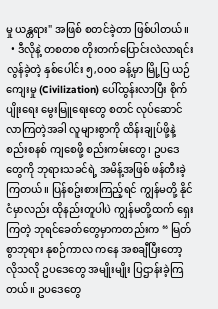မှု ယန္တရား" အဖြစ် စတင်ခဲ့တာ ဖြစ်ပါတယ်။
  • ဒီလိုနဲ့ တစတစ တိုးတက်ပြောင်းလဲလာရင်း လွန်ခဲ့တဲ့ နှစ်ပေါင်း ၅,၀၀၀ ခန့်မှာ မြို့ပြ ယဉ်ကျေးမှု (Civilization) ပေါ်ထွန်းလာပြီး စိုက်ပျိုးရေး မွေးမြူရေးတွေ စတင် လုပ်ဆောင် လာကြတဲ့အခါ လူများစွာကို ထိန်းချုပ်ဖို့နဲ့ စည်းစနစ် ကျစေဖို့ စည်းကမ်းတွေ၊ ဥပဒေတွေကို ဘုရားသခင်ရဲ့ အမိန့်အဖြစ် ဖန်တီးခဲ့ကြတယ်။ ပြန်စဥ်းစားကြည့်ရင် ကျွန်မတို့ နိုင်ငံမှာလည်း ထိုနည်းတူပါပဲ ကျွန်မတို့ထက် ရှေးကြတဲ့ ဘုရင်ခေတ်တွေမှာကတည်းက “ မြတ်စွာဘုရား နုစဉ်ကာလ ကနေ အစချီပြီးတော့ လိုသလို ဥပဒေတွေ အမျိုးမျိုး ပြဌာန်းခဲ့ကြတယ်။ ဥပဒေတွေ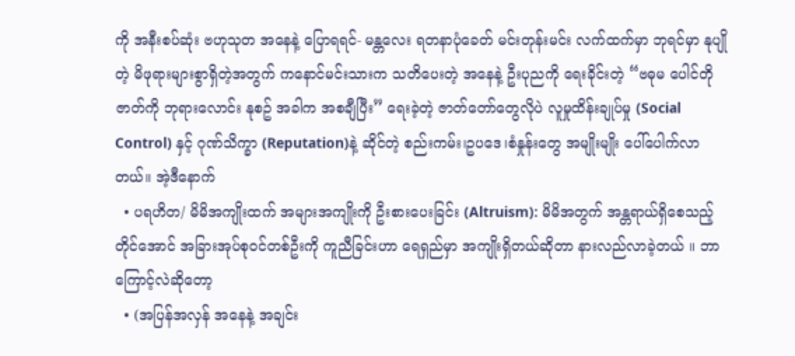ကို အနီးစပ်ဆုံး ဗဟုသုတ အနေနဲ့ ပြောရရင်- မန္တလေး ရတနာပုံခေတ် မင်းတုန်းမင်း လက်ထက်မှာ ဘုရင်မှာ နုပျိုတဲ့ မိဖုရားများစွာရှိတဲ့အတွက် ကနောင်မင်းသားက သတိပေးတဲ့ အနေနဲ့ ဦးပုညကို ရေးခိုင်းတဲ့ “ဗဓုမ ပေါင်တို ဇာတ်ကို ဘုရားလောင်း နုစဥ် အခါက အစချီပြီး” ရေးခဲ့တဲ့ ဇာတ်တော်တွေလိုပဲ လူမှုထိန်းချုပ်မှု (Social Control) နှင့် ဂုဏ်သိက္ခာ (Reputation)နဲ့ ဆိုင်တဲ့ စည်းကမ်း၊ဥပဒေ၊စံနှုန်းတွေ အမျိုးမျိုး ပေါ်ပေါက်လာတယ်။ အဲ့ဒီနောက်
  • ပရဟိတ/ မိမိအကျိုးထက် အများအကျိုးကို ဦးစားပေးခြင်း (Altruism): မိမိအတွက် အန္တရာယ်ရှိစေသည့်တိုင်အောင် အခြားအုပ်စုဝင်တစ်ဦးကို ကူညီခြင်းဟာ ရေရှည်မှာ အကျိုးရှိတယ်ဆိုတာ နားလည်လာခဲ့တယ် ။ ဘာကြောင့်လဲဆိုတော့
  • (အပြန်အလှန် အနေနဲ့ အချင်း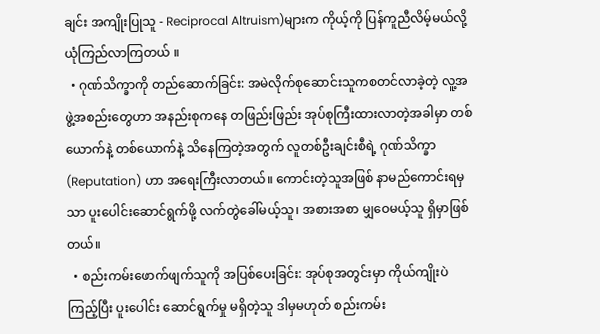ချင်း အကျိုးပြုသူ - Reciprocal Altruism)များက ကိုယ့်ကို ပြန်ကူညီလိမ့်မယ်လို့ ယုံကြည်လာကြတယ် ။
  • ဂုဏ်သိက္ခာကို တည်ဆောက်ခြင်း: အမဲလိုက်စုဆောင်းသူကစတင်လာခဲ့တဲ့ လူ့အဖွဲ့အစည်းတွေဟာ အနည်းစုကနေ တဖြည်းဖြည်း အုပ်စုကြီးထားလာတဲ့အခါမှာ တစ်ယောက်နဲ့ တစ်ယောက်နဲ့ သိနေကြတဲ့အတွက် လူတစ်ဦးချင်းစီရဲ့ ဂုဏ်သိက္ခာ (Reputation) ဟာ အရေးကြီးလာတယ်။ ကောင်းတဲ့သူအဖြစ် နာမည်ကောင်းရမှသာ ပူးပေါင်းဆောင်ရွက်ဖို့ လက်တွဲခေါ်မယ့်သူ၊ အစားအစာ မျှဝေမယ့်သူ ရှိမှာဖြစ်တယ်။
  • စည်းကမ်းဖောက်ဖျက်သူကို အပြစ်ပေးခြင်း: အုပ်စုအတွင်းမှာ ကိုယ်ကျိုးပဲကြည့်ပြီး ပူးပေါင်း ဆောင်ရွက်မှု မရှိတဲ့သူ ဒါမှမဟုတ် စည်းကမ်း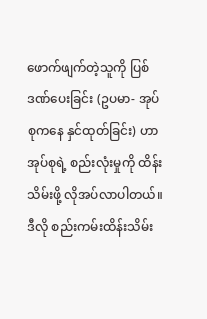ဖောက်ဖျက်တဲ့သူကို ပြစ်ဒဏ်ပေးခြင်း (ဥပမာ- အုပ်စုကနေ နှင်ထုတ်ခြင်း) ဟာ အုပ်စုရဲ့ စည်းလုံးမှုကို ထိန်းသိမ်းဖို့ လိုအပ်လာပါတယ်။ ဒီလို စည်းကမ်းထိန်းသိမ်း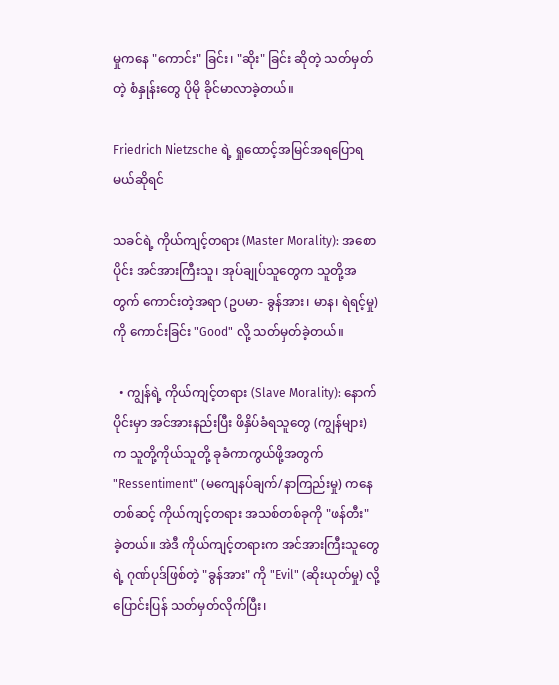မှုကနေ "ကောင်း" ခြင်း၊ "ဆိုး" ခြင်း ဆိုတဲ့ သတ်မှတ်တဲ့ စံနှုန်းတွေ ပိုမို ခိုင်မာလာခဲ့တယ်။

Friedrich Nietzsche ရဲ့ ရှုထောင့်အမြင်အရပြောရမယ်ဆိုရင်

သခင်ရဲ့ ကိုယ်ကျင့်တရား (Master Morality): အစောပိုင်း အင်အားကြီးသူ၊ အုပ်ချုပ်သူတွေက သူတို့အတွက် ကောင်းတဲ့အရာ (ဥပမာ- ခွန်အား၊ မာန၊ ရဲရင့်မှု) ကို ကောင်းခြင်း "Good" လို့ သတ်မှတ်ခဲ့တယ်။

  • ကျွန်ရဲ့ ကိုယ်ကျင့်တရား (Slave Morality): နောက်ပိုင်းမှာ အင်အားနည်းပြီး ဖိနှိပ်ခံရသူတွေ (ကျွန်များ) က သူတို့ကိုယ်သူတို့ ခုခံကာကွယ်ဖို့အတွက် "Ressentiment" (မကျေနပ်ချက်/နာကြည်းမှု) ကနေတစ်ဆင့် ကိုယ်ကျင့်တရား အသစ်တစ်ခုကို "ဖန်တီး" ခဲ့တယ်။ အဲဒီ ကိုယ်ကျင့်တရားက အင်အားကြီးသူတွေရဲ့ ဂုဏ်ပုဒ်ဖြစ်တဲ့ "ခွန်အား" ကို "Evil" (ဆိုးယုတ်မှု) လို့ ပြောင်းပြန် သတ်မှတ်လိုက်ပြီး၊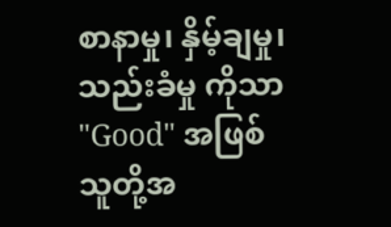စာနာမှု၊ နှိမ့်ချမှု၊ သည်းခံမှု ကိုသာ "Good" အဖြစ် သူတို့အ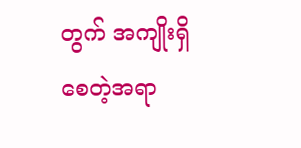တွက် အကျိုးရှိစေတဲ့အရာ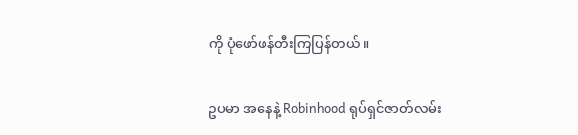ကို ပုံဖော်ဖန်တီးကြပြန်တယ်။

ဥပမာ အနေနဲ့ Robinhood ရုပ်ရှင်ဇာတ်လမ်း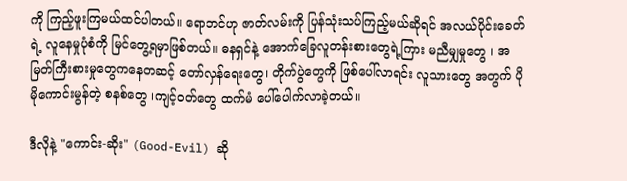ကို ကြည့်ဖူးကြမယ်ထင်ပါတယ်။ ရောဘင်ဟု ဇာတ်လမ်းကို ပြန်သုံးသပ်ကြည့်မယ်ဆိုရင် အလယ်ပိုင်းခေတ်ရဲ့ လူနေမှုပုံစံကို မြင်တွေ့ရမှာဖြစ်တယ်။ ဓနရှင်နဲ့ အောက်ခြေလူတန်းစားတွေရဲ့ကြား မညီမျှမှုတွေ ၊ အမြတ်ကြီးစားမှုတွေကနေတဆင့် တော်လှန်ရေးတွေ၊ တိုက်ပွဲတွေကို ဖြစ်ပေါ်လာရင်း လူသားတွေ အတွက် ပိုမိုကောင်းမွန်တဲ့ စနစ်တွေ ၊ကျင့်ဝတ်တွေ ထက်မံ ပေါ်ပေါက်လာခဲ့တယ်။

ဒီလိုနဲ့ "ကောင်း-ဆိုး" (Good-Evil) ဆို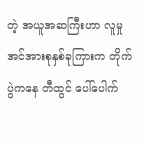တဲ့ အယူအဆကြီးဟာ လူမှုအင်အားစုနှစ်ခုကြားက တိုက်ပွဲကနေ တီထွင် ပေါ်ပေါက်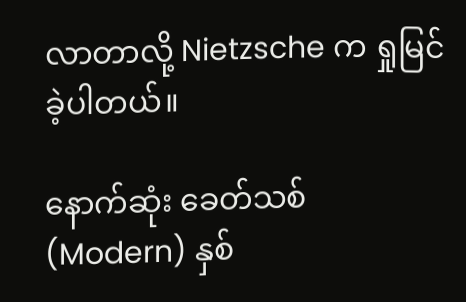လာတာလို့ Nietzsche က ရှုမြင်ခဲ့ပါတယ်။

နောက်ဆုံး ခေတ်သစ် (Modern) နှစ်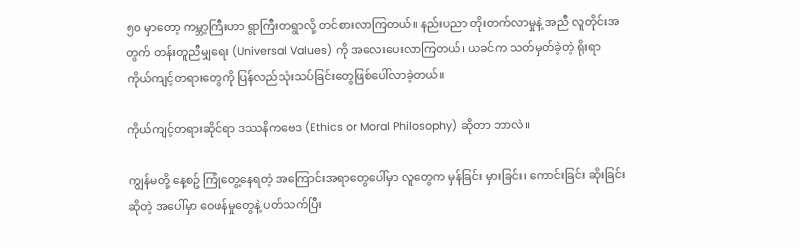၅၀ မှာတော့ ကမ္ဘာ့ကြီးဟာ ရွာကြီးတရွာလို့ တင်စားလာကြတယ်။ နည်းပညာ တိုးတက်လာမှုနဲ့ အညီ လူတိုင်းအတွက် တန်းတူညီမျှရေး (Universal Values) ကို အလေးပေးလာကြတယ်၊ ယခင်က သတ်မှတ်ခဲ့တဲ့ ရိုးရာ ကိုယ်ကျင့်တရားတွေကို ပြန်လည်သုံးသပ်ခြင်းတွေဖြစ်ပေါ်လာခဲ့တယ်။

ကိုယ်ကျင့်တရားဆိုင်ရာ ဒဿနိကဗေဒ (Ethics or Moral Philosophy) ဆိုတာ ဘာလဲ။

ကျွန်မတို့ နေ့စဥ် ကြုံတွေ့နေရတဲ့ အကြောင်းအရာတွေပေါ်မှာ လူတွေက မှန်ခြင်း မှားခြင်း၊ ကောင်းခြင်း ဆိုးခြင်းဆိုတဲ့ အပေါ်မှာ ဝေဖန်မှုတွေနဲ့ ပတ်သက်ပြီး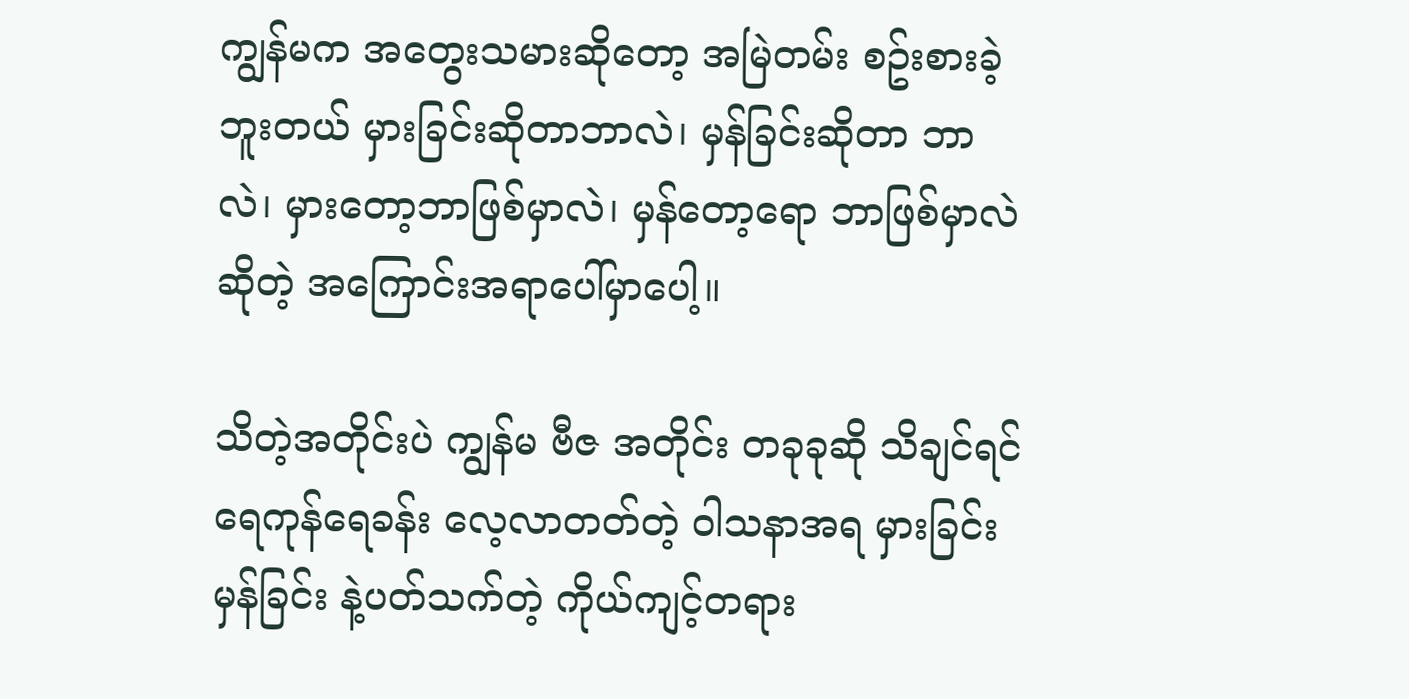ကျွန်မက အတွေးသမားဆိုတော့ အမြဲတမ်း စဥ်းစားခဲ့ဘူးတယ် မှားခြင်းဆိုတာဘာလဲ၊ မှန်ခြင်းဆိုတာ ဘာလဲ၊ မှားတော့ဘာဖြစ်မှာလဲ၊ မှန်တော့‌ရော ဘာဖြစ်မှာလဲ ဆိုတဲ့ အကြောင်းအရာပေါ်မှာပေါ့။

သိတဲ့အတိုင်းပဲ ကျွန်မ ဗီဇ အတိုင်း တခုခုဆို သိချင်ရင် ရေကုန်ရေခန်း လေ့လာတတ်တဲ့ ဝါသနာအရ မှားခြင်း မှန်ခြင်း နဲ့ပတ်သက်တဲ့ ကိုယ်ကျင့်တရား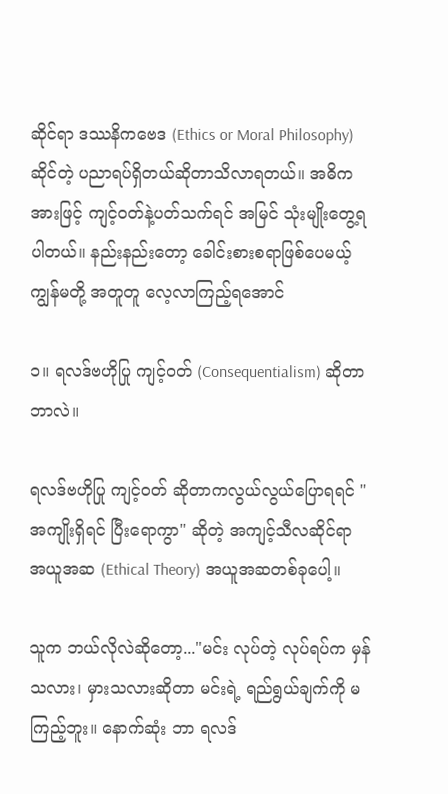ဆိုင်ရာ ဒဿနိကဗေဒ (Ethics or Moral Philosophy) ဆိုင်တဲ့ ပညာရပ်ရှိတယ်ဆိုတာသိလာရတယ်။ အဓိကအားဖြင့် ကျင့်ဝတ်နဲ့ပတ်သက်ရင် အမြင် သုံးမျိုးတွေ့ရပါတယ်။ နည်းနည်းတော့ ခေါင်းစားစရာဖြစ်ပေမယ့် ကျွန်မတို့ အတူတူ လေ့လာကြည့်ရအောင်

၁။ ရလဒ်ဗဟိုပြု ကျင့်ဝတ် (Consequentialism) ဆိုတာဘာလဲ။

ရလဒ်ဗဟိုပြု ကျင့်ဝတ် ဆိုတာကလွယ်လွယ်ပြောရရင် "အကျိုးရှိရင် ပြီးရောကွာ" ဆိုတဲ့ အကျင့်သီလဆိုင်ရာ အယူအဆ (Ethical Theory) အယူအဆတစ်ခုပေါ့။

သူက ဘယ်လိုလဲဆိုတော့..."မင်း လုပ်တဲ့ လုပ်ရပ်က မှန်သလား၊ မှားသလားဆိုတာ မင်းရဲ့ ရည်ရွယ်ချက်ကို မကြည့်ဘူး။ နောက်ဆုံး ဘာ ရလဒ်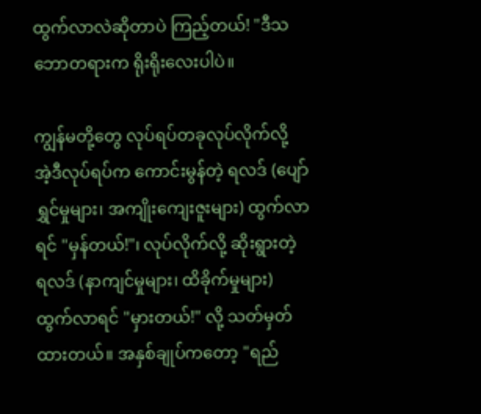ထွက်လာလဲဆိုတာပဲ ကြည့်တယ်! "ဒီသဘောတရားက ရိုးရိုးလေးပါပဲ။

ကျွန်မတို့တွေ လုပ်ရပ်တခုလုပ်လိုက်လို့ အဲ့ဒီလုပ်ရပ်က ကောင်းမွန်တဲ့ ရလဒ် (ပျော်ရွှင်မှုများ၊ အကျိုးကျေးဇူးများ) ထွက်လာရင် "မှန်တယ်!"၊ လုပ်လိုက်လို့ ဆိုးရွားတဲ့ ရလဒ် (နာကျင်မှုများ၊ ထိခိုက်မှုများ) ထွက်လာရင် "မှားတယ်!" လို့ သတ်မှတ်ထားတယ်။ အနှစ်ချုပ်ကတော့ "ရည်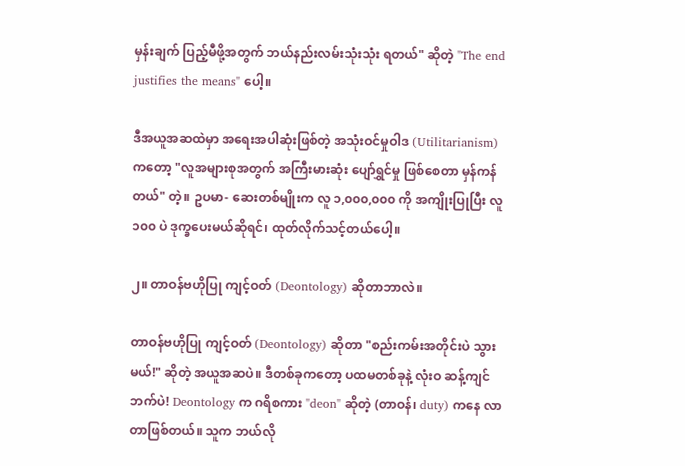မှန်းချက် ပြည့်မီဖို့အတွက် ဘယ်နည်းလမ်းသုံးသုံး ရတယ်" ဆိုတဲ့ "The end justifies the means" ပေါ့။

ဒီအယူအဆထဲမှာ အရေးအပါဆုံးဖြစ်တဲ့ အသုံးဝင်မှုဝါဒ (Utilitarianism) ကတော့ "လူအများစုအတွက် အကြီးမားဆုံး ပျော်ရွှင်မှု ဖြစ်စေတာ မှန်ကန်တယ်" တဲ့။ ဥပမာ- ဆေးတစ်မျိုးက လူ ၁,၀၀၀,၀၀၀ ကို အကျိုးပြုပြီး လူ ၁၀၀ ပဲ ဒုက္ခပေးမယ်ဆိုရင်၊ ထုတ်လိုက်သင့်တယ်ပေါ့။

၂။ တာဝန်ဗဟိုပြု ကျင့်ဝတ် (Deontology) ဆိုတာဘာလဲ။

တာဝန်ဗဟိုပြု ကျင့်ဝတ် (Deontology) ဆိုတာ "စည်းကမ်းအတိုင်းပဲ သွားမယ်!" ဆိုတဲ့ အယူအဆပဲ။ ဒီတစ်ခုကတော့ ပထမတစ်ခုနဲ့ လုံးဝ ဆန့်ကျင်ဘက်ပဲ! Deontology က ဂရိစကား "deon" ဆိုတဲ့ (တာဝန်၊ duty) ကနေ လာတာဖြစ်တယ်။ သူက ဘယ်လို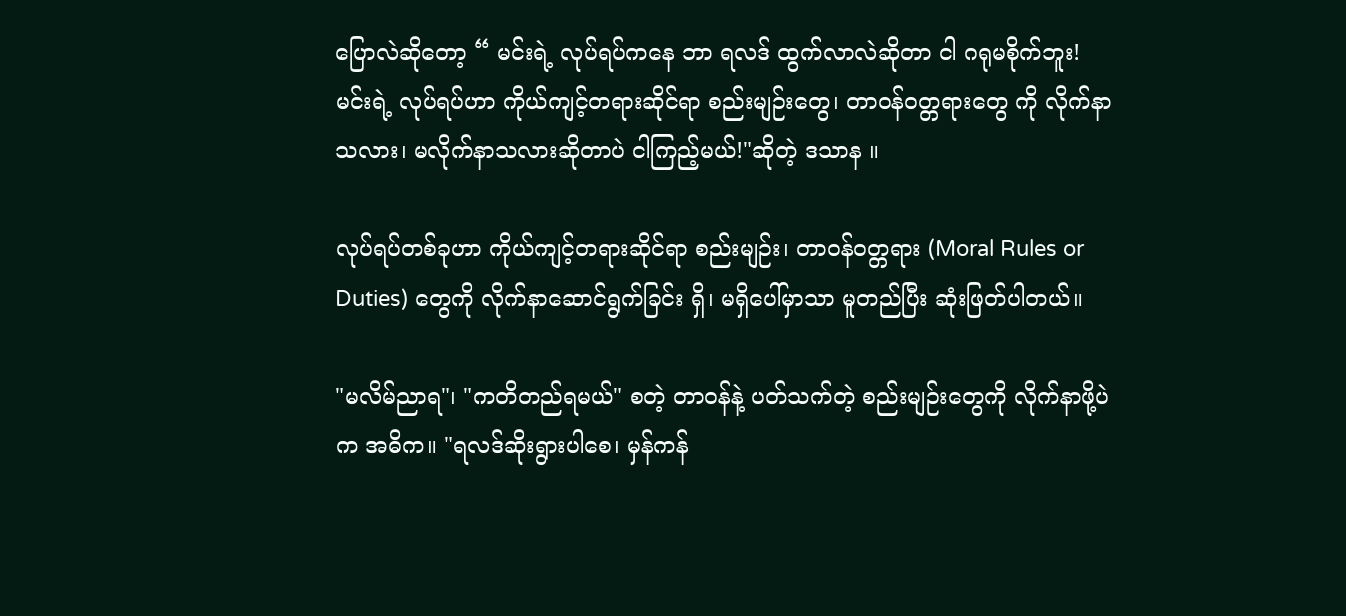ပြောလဲဆိုတော့ “ မင်းရဲ့ လုပ်ရပ်ကနေ ဘာ ရလဒ် ထွက်လာလဲဆိုတာ ငါ ဂရုမစိုက်ဘူး! မင်းရဲ့ လုပ်ရပ်ဟာ ကိုယ်ကျင့်တရားဆိုင်ရာ စည်းမျဉ်းတွေ၊ တာဝန်ဝတ္တရားတွေ ကို လိုက်နာသလား၊ မလိုက်နာသလားဆိုတာပဲ ငါကြည့်မယ်!"ဆိုတဲ့ ဒသာန ။

လုပ်ရပ်တစ်ခုဟာ ကိုယ်ကျင့်တရားဆိုင်ရာ စည်းမျဉ်း၊ တာဝန်ဝတ္တရား (Moral Rules or Duties) တွေကို လိုက်နာဆောင်ရွက်ခြင်း ရှိ၊ မရှိပေါ်မှာသာ မူတည်ပြီး ဆုံးဖြတ်ပါတယ်။

"မလိမ်ညာရ"၊ "ကတိတည်ရမယ်" စတဲ့ တာဝန်နဲ့ ပတ်သက်တဲ့ စည်းမျဉ်းတွေကို လိုက်နာဖို့ပဲက အဓိက။ "ရလဒ်ဆိုးရွားပါစေ၊ မှန်ကန်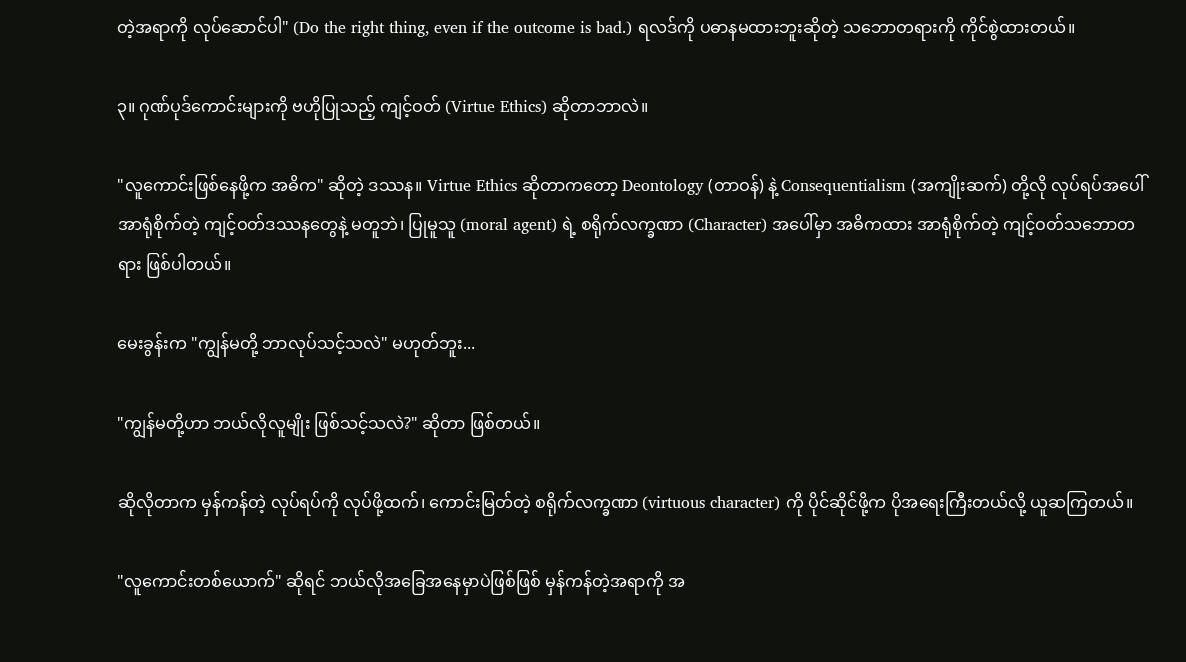တဲ့အရာကို လုပ်ဆောင်ပါ" (Do the right thing, even if the outcome is bad.) ရလဒ်ကို ပဓာနမထားဘူးဆိုတဲ့ သဘောတရားကို ကိုင်စွဲထားတယ်။

၃။ ဂုဏ်ပုဒ်ကောင်းများကို ဗဟိုပြုသည့် ကျင့်ဝတ် (Virtue Ethics) ဆိုတာဘာလဲ။

"လူကောင်းဖြစ်နေဖို့က အဓိက" ဆိုတဲ့ ဒဿန။ Virtue Ethics ဆိုတာကတော့ Deontology (တာဝန်) နဲ့ Consequentialism (အကျိုးဆက်) တို့လို လုပ်ရပ်အပေါ် အာရုံစိုက်တဲ့ ကျင့်ဝတ်ဒဿနတွေနဲ့ မတူဘဲ၊ ပြုမူသူ (moral agent) ရဲ့ စရိုက်လက္ခဏာ (Character) အပေါ်မှာ အဓိကထား အာရုံစိုက်တဲ့ ကျင့်ဝတ်သဘောတရား ဖြစ်ပါတယ်။

မေးခွန်းက "ကျွန်မတို့ ဘာလုပ်သင့်သလဲ" မဟုတ်ဘူး...

"ကျွန်မတို့ဟာ ဘယ်လိုလူမျိုး ဖြစ်သင့်သလဲ?" ဆိုတာ ဖြစ်တယ်။

ဆိုလိုတာက မှန်ကန်တဲ့ လုပ်ရပ်ကို လုပ်ဖို့ထက်၊ ကောင်းမြတ်တဲ့ စရိုက်လက္ခဏာ (virtuous character) ကို ပိုင်ဆိုင်ဖို့က ပိုအရေးကြီးတယ်လို့ ယူဆကြတယ်။

"လူကောင်းတစ်ယောက်" ဆိုရင် ဘယ်လိုအခြေအနေမှာပဲဖြစ်ဖြစ် မှန်ကန်တဲ့အရာကို အ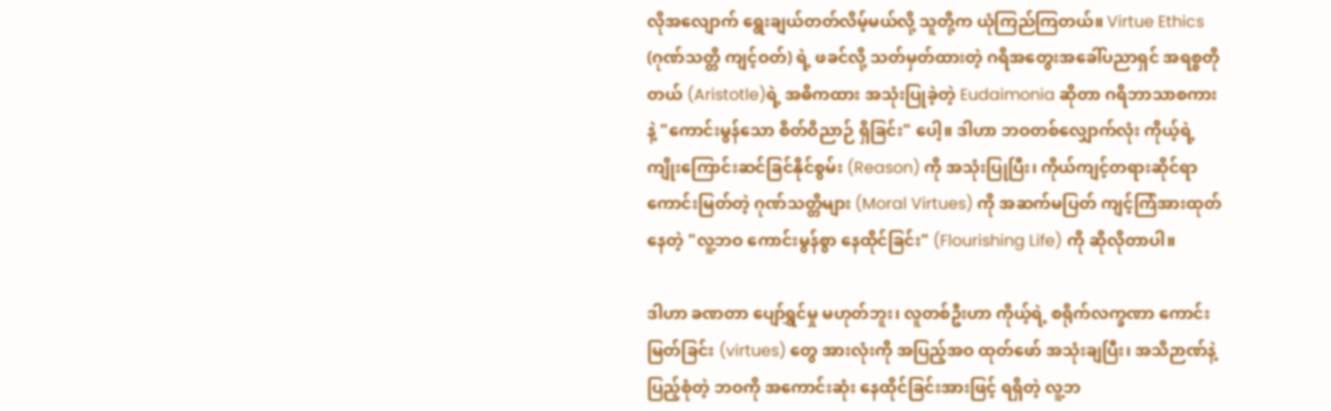လိုအလျောက် ရွေးချယ်တတ်လိမ့်မယ်လို့ သူတို့က ယုံကြည်ကြတယ်။ Virtue Ethics (ဂုဏ်သတ္တိ ကျင့်ဝတ်) ရဲ့ ဖခင်လို့ သတ်မှတ်ထားတဲ့ ဂရိအတွေးအခေါ်ပညာရှင် အရစ္စတိုတယ် (Aristotle)ရဲ့ အဓိကထား အသုံးပြုခဲ့တဲ့ Eudaimonia ဆိုတာ ဂရိဘာသာစကားနဲ့ "ကောင်းမွန်သော စိတ်ဝိညာဉ် ရှိခြင်း" ပေါ့။ ဒါဟာ ဘဝတစ်လျှောက်လုံး ကိုယ့်ရဲ့ ကျိုးကြောင်းဆင်ခြင်နိုင်စွမ်း (Reason) ကို အသုံးပြုပြီး၊ ကိုယ်ကျင့်တရားဆိုင်ရာ ကောင်းမြတ်တဲ့ ဂုဏ်သတ္တိများ (Moral Virtues) ကို အဆက်မပြတ် ကျင့်ကြံအားထုတ်နေတဲ့ "လူ့ဘဝ ကောင်းမွန်စွာ နေထိုင်ခြင်း" (Flourishing Life) ကို ဆိုလိုတာပါ။

ဒါဟာ ခဏတာ ပျော်ရွှင်မှု မဟုတ်ဘူး၊ လူတစ်ဦးဟာ ကိုယ့်ရဲ့ စရိုက်လက္ခဏာ ကောင်းမြတ်ခြင်း (virtues) တွေ အားလုံးကို အပြည့်အဝ ထုတ်ဖော် အသုံးချပြီး၊ အသိဉာဏ်နဲ့ ပြည့်စုံတဲ့ ဘဝကို အကောင်းဆုံး နေထိုင်ခြင်းအားဖြင့် ရရှိတဲ့ လူ့ဘ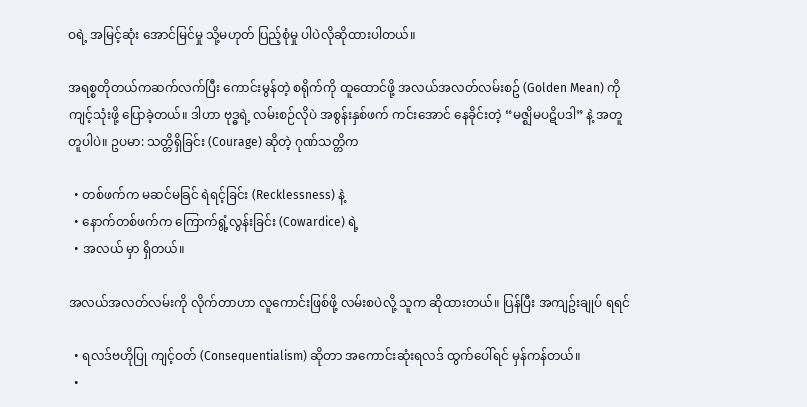ဝရဲ့ အမြင့်ဆုံး အောင်မြင်မှု သို့မဟုတ် ပြည့်စုံမှု ပါပဲလိုဆိုထားပါတယ်။

အရစ္စတိုတယ်ကဆက်လက်ပြီး ကောင်းမွန်တဲ့ စရိုက်ကို ထူထောင်ဖို့ အလယ်အလတ်လမ်းစဥ် (Golden Mean) ကို ကျင့်သုံးဖို့ ပြောခဲ့တယ်။ ဒါဟာ ဗုဒ္ဓရဲ့ လမ်းစဉ်လိုပဲ အစွန်းနှစ်ဖက် ကင်းအောင် နေခိုင်းတဲ့ “မဇ္ဈိမပဋိပဒါ” နဲ့ အတူတူပါပဲ။ ဥပမာ: သတ္တိရှိခြင်း (Courage) ဆိုတဲ့ ဂုဏ်သတ္တိက

  • တစ်ဖက်က မဆင်မခြင် ရဲရင့်ခြင်း (Recklessness) နဲ့
  • နောက်တစ်ဖက်က ကြောက်ရွံ့လွန်းခြင်း (Cowardice) ရဲ့
  • အလယ် မှာ ရှိတယ်။

အလယ်အလတ်လမ်းကို လိုက်တာဟာ လူကောင်းဖြစ်ဖို့ လမ်းစပဲလို့ သူက ဆိုထားတယ်။ ပြန်ပြီး အကျဥ်းချုပ် ရရင်

  • ရလဒ်ဗဟိုပြု ကျင့်ဝတ် (Consequentialism) ဆိုတာ အကောင်းဆုံးရလဒ် ထွက်ပေါ်ရင် မှန်ကန်တယ်။
  •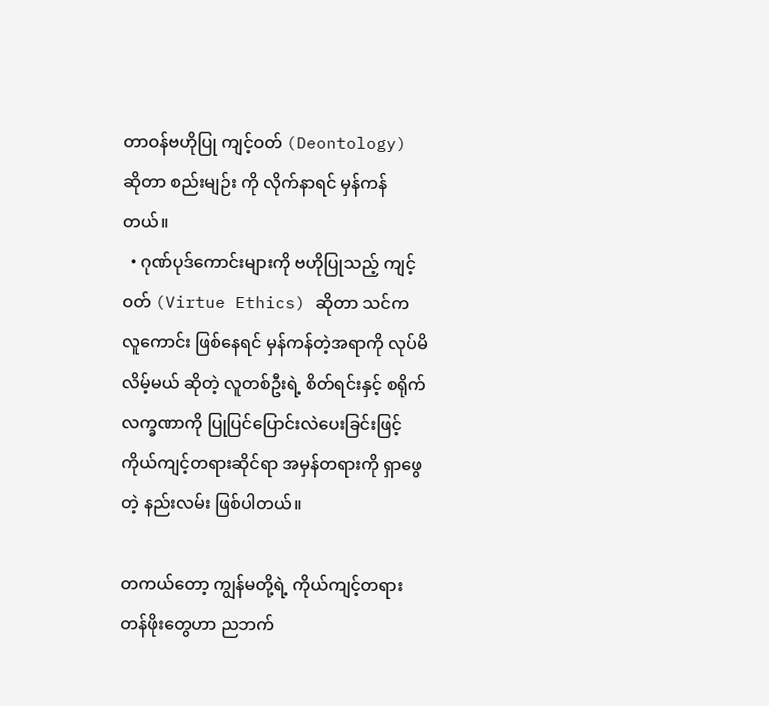တာဝန်ဗဟိုပြု ကျင့်ဝတ် (Deontology) ဆိုတာ စည်းမျဉ်း ကို လိုက်နာရင် မှန်ကန်တယ်။
  • ဂုဏ်ပုဒ်ကောင်းများကို ဗဟိုပြုသည့် ကျင့်ဝတ် (Virtue Ethics) ဆိုတာ သင်က လူကောင်း ဖြစ်နေရင် မှန်ကန်တဲ့အရာကို လုပ်မိလိမ့်မယ် ဆိုတဲ့ လူတစ်ဦးရဲ့ စိတ်ရင်းနှင့် စရိုက်လက္ခဏာကို ပြုပြင်ပြောင်းလဲပေးခြင်းဖြင့် ကိုယ်ကျင့်တရားဆိုင်ရာ အမှန်တရားကို ရှာဖွေတဲ့ နည်းလမ်း ဖြစ်ပါတယ်။

တကယ်တော့ ကျွန်မတို့ရဲ့ ကိုယ်ကျင့်တရား တန်ဖိုးတွေဟာ ညဘက်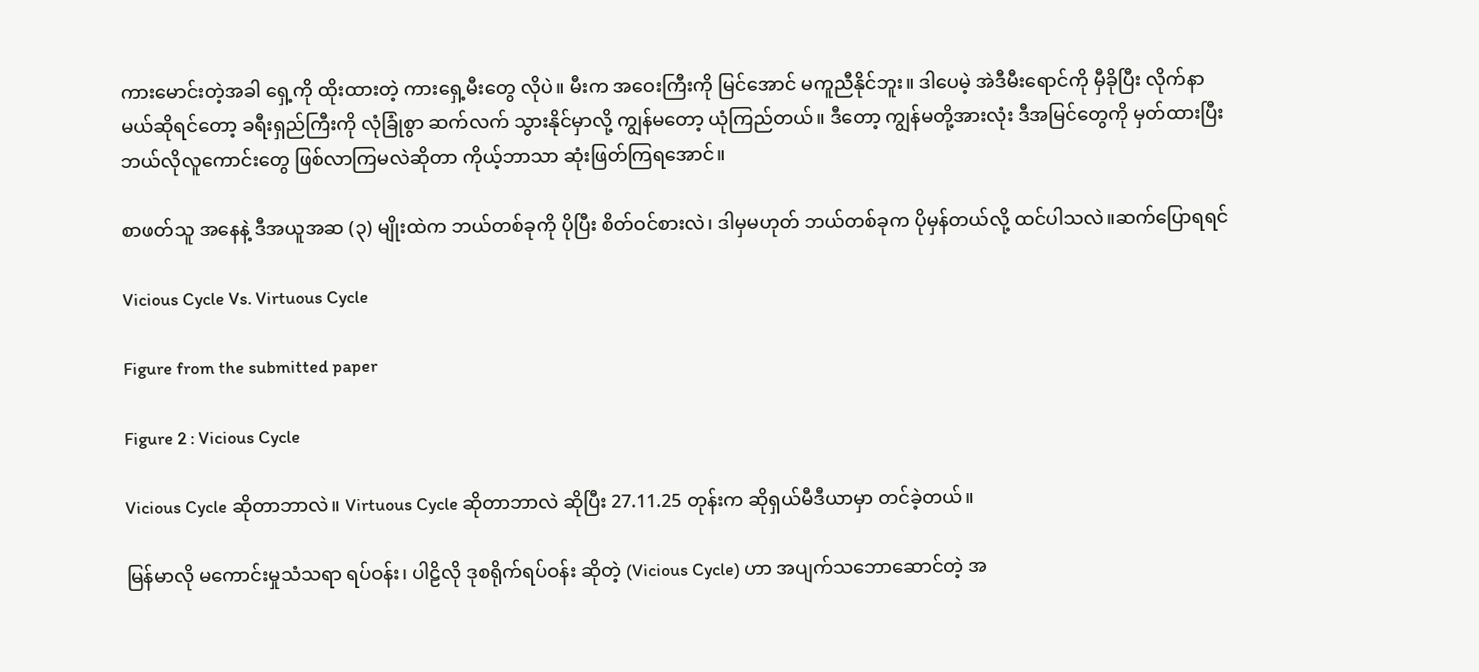ကားမောင်းတဲ့အခါ ရှေ့ကို ထိုးထားတဲ့ ကားရှေ့မီးတွေ လိုပဲ။ မီးက အဝေးကြီးကို မြင်အောင် မကူညီနိုင်ဘူး။ ဒါပေမဲ့ အဲဒီမီးရောင်ကို မှီခိုပြီး လိုက်နာမယ်ဆိုရင်တော့ ခရီးရှည်ကြီးကို လုံခြုံစွာ ဆက်လက် သွားနိုင်မှာလို့ ကျွန်မတော့ ယုံကြည်တယ်။ ဒီတော့ ကျွန်မတို့အားလုံး ဒီအမြင်တွေကို မှတ်ထားပြီး ဘယ်လိုလူကောင်းတွေ ဖြစ်လာကြမလဲဆိုတာ ကိုယ့်ဘာသာ ဆုံးဖြတ်ကြရအောင်။

စာဖတ်သူ အနေနဲ့ ဒီအယူအဆ (၃) မျိုးထဲက ဘယ်တစ်ခုကို ပိုပြီး စိတ်ဝင်စားလဲ၊ ဒါမှမဟုတ် ဘယ်တစ်ခုက ပိုမှန်တယ်လို့ ထင်ပါသလဲ။ဆက်ပြောရရင်

Vicious Cycle Vs. Virtuous Cycle

Figure from the submitted paper

Figure 2 : Vicious Cycle

Vicious Cycle ဆိုတာဘာလဲ။ Virtuous Cycle ဆိုတာဘာလဲ ဆိုပြီး 27.11.25 တုန်းက ဆိုရှယ်မီဒီယာမှာ တင်ခဲ့တယ်။

မြန်မာလို မကောင်းမှုသံသရာ ရပ်ဝန်း၊ ပါဠိလို ဒုစရိုက်ရပ်ဝန်း ဆိုတဲ့ (Vicious Cycle) ဟာ အပျက်သ‌ဘောဆောင်တဲ့ အ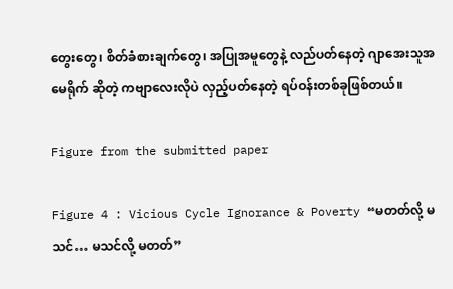တွေးတွေ၊ စိတ်ခံစားချက်တွေ၊ အပြုအမူတွေနဲ့ လည်ပတ်နေတဲ့ ဂျာအေးသူအမေရိုက် ဆိုတဲ့ ကဗျာလေးလိုပဲ လှည့်ပတ်နေတဲ့ ရပ်ဝန်းတစ်ခုဖြစ်တယ်။

Figure from the submitted paper

Figure 4 : Vicious Cycle Ignorance & Poverty “မတတ်လို့ မသင်… မသင်လို့ မတတ်”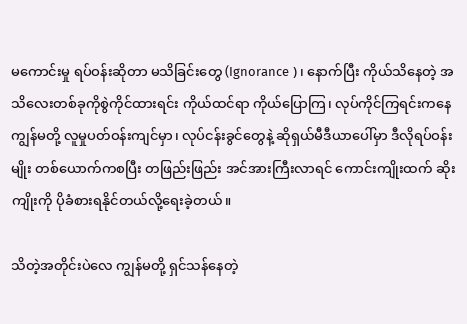မကောင်းမှု ရပ်ဝန်းဆိုတာ မသိခြင်းတွေ (Ignorance )၊ နောက်ပြီး ကိုယ်သိနေတဲ့ အသိလေးတစ်ခုကိုစွဲကိုင်ထားရင်း ကိုယ်ထင်ရာ ကိုယ်ပြောကြ၊ လုပ်ကိုင်ကြရင်းကနေ ကျွန်မတို့ လူမှုပတ်ဝန်းကျင်မှာ၊ လုပ်ငန်းခွင်တွေနဲ့ ဆိုရှယ်မီဒီယာပေါ်မှာ ဒီလိုရပ်ဝန်းမျိုး တစ်ယောက်ကစပြီး တဖြည်းဖြည်း အင်အားကြီးလာရင် ကောင်းကျိုးထက် ဆိုးကျိုးကို ပိုခံစားရနိုင်တယ်လို့ရေးခဲ့တယ်။

သိတဲ့အတိုင်းပဲလေ ကျွန်မတို့ ရှင်သန်နေတဲ့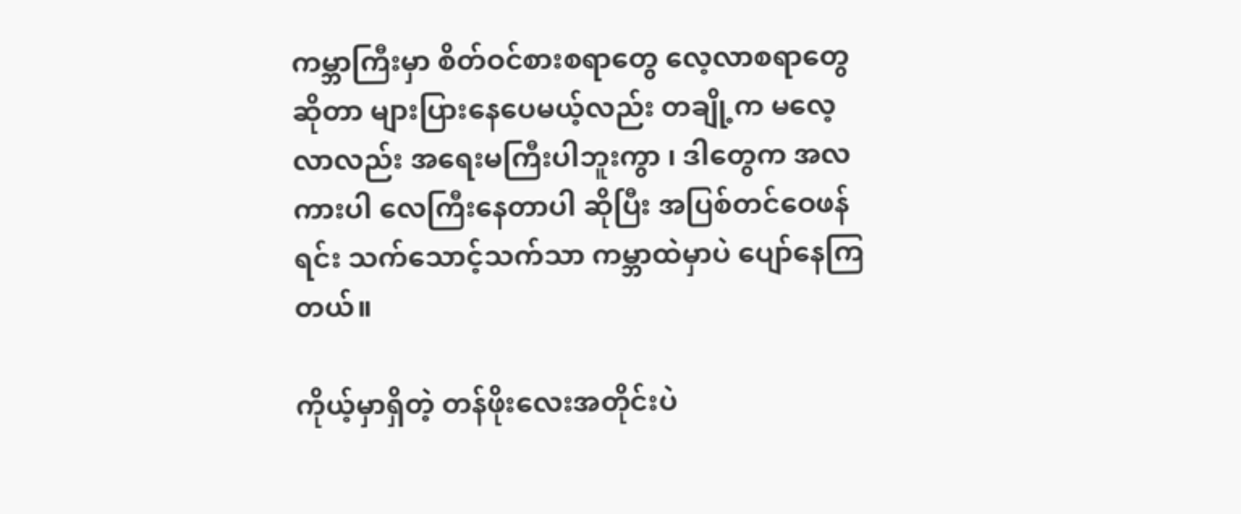ကမ္ဘာကြီးမှာ စိတ်ဝင်စားစရာတွေ လေ့လာစရာတွေဆိုတာ များပြားနေပေမယ့်လည်း တချို့က မလေ့လာလည်း အရေးမကြီးပါဘူးကွာ ၊ ဒါတွေက အလကားပါ လေကြီးနေတာပါ ဆိုပြီး အပြစ်တင်ဝေဖန်ရင်း သက်သောင့်သက်သာ ကမ္ဘာထဲမှာပဲ ပျော်နေကြတယ်။

ကိုယ့်မှာရှိတဲ့ တန်ဖိုးလေးအတိုင်းပဲ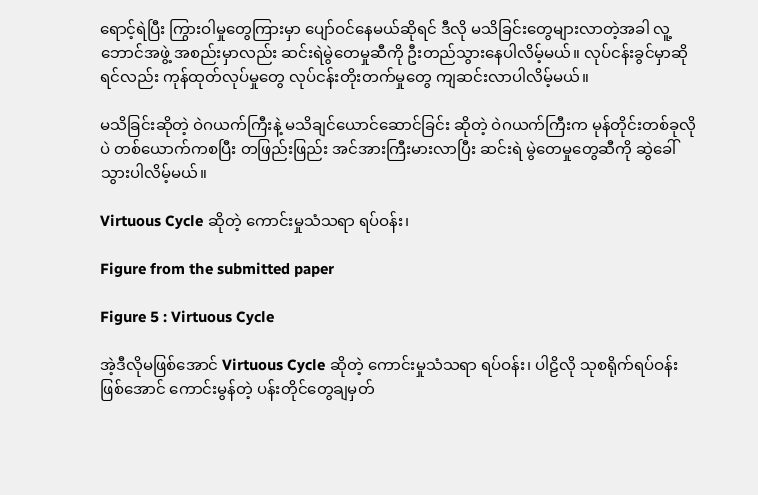ရောင့်ရဲပြီး ကြွားဝါမှုတွေကြားမှာ ပျော်ဝင်နေမယ်ဆိုရင် ဒီလို မသိခြင်းတွေများလာတဲ့အခါ လူ့ဘောင်အဖွဲ့ အစည်းမှာလည်း ဆင်းရဲမွဲတေမှုဆီကို ဦးတည်သွားနေပါလိမ့်မယ်။ လုပ်ငန်းခွင်မှာဆိုရင်လည်း ကုန်ထုတ်လုပ်မှုတွေ လုပ်ငန်းတိုးတက်မှုတွေ ကျဆင်းလာပါလိမ့်မယ်။

မသိခြင်းဆိုတဲ့ ဝဲဂယက်ကြီးနဲ့ မသိချင်ယောင်ဆောင်ခြင်း ဆိုတဲ့ ဝဲဂယက်ကြီးက မုန်တိုင်းတစ်ခုလိုပဲ တစ်ယောက်ကစပြီး တဖြည်းဖြည်း အင်အားကြီးမားလာပြီး ဆင်းရဲ မွဲတေမှုတွေဆီကို ဆွဲခေါ်သွားပါလိမ့်မယ်။

Virtuous Cycle ဆိုတဲ့ ကောင်းမှုသံသရာ ရပ်ဝန်း၊

Figure from the submitted paper

Figure 5 : Virtuous Cycle

အဲ့ဒီလိုမဖြစ်အောင် Virtuous Cycle ဆိုတဲ့ ကောင်းမှုသံသရာ ရပ်ဝန်း၊ ပါဠိလို သုစရိုက်ရပ်ဝန်း ဖြစ်အောင် ကောင်းမွန်တဲ့ ပန်းတိုင်တွေချမှတ်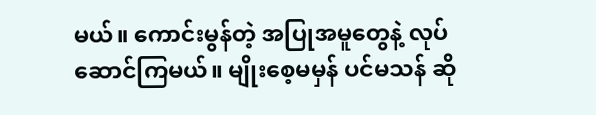မယ်။ ကောင်းမွန်တဲ့ အပြုအမူတွေနဲ့ လုပ်ဆောင်ကြမယ်။ မျိုးစေ့မမှန် ပင်မသန် ဆို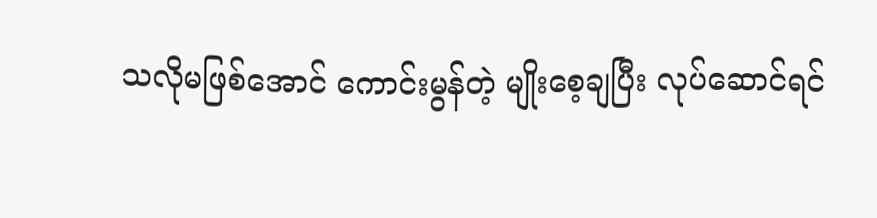သလိုမဖြစ်အောင် ကောင်းမွန်တဲ့ မျိုးစေ့ချပြီး လုပ်ဆောင်ရင်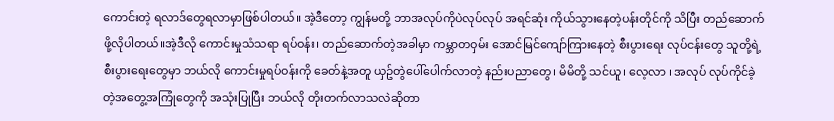ကောင်းတဲ့ ရလာဒ်တွေရလာမှာဖြစ်ပါတယ်။ အဲ့ဒီတော့ ကျွန်မတို့ ဘာအလုပ်ကိုပဲလုပ်လုပ် အရင်ဆုံး ကိုယ်သွားနေတဲ့ပန်းတိုင်ကို သိပြီး တည်ဆောက်ဖို့လိုပါတယ်။အဲ့ဒီလို ကောင်းမှုသံသရာ ရပ်ဝန်း၊ တည်ဆောက်တဲ့အခါမှာ ကမ္ဘာတဝှမ်း အောင်မြင်ကျော်ကြားနေတဲ့ စီးပွားရေး လုပ်ငန်းတွေ သူတို့ရဲ့ စီးပွားရေးတွေမှာ ဘယ်လို ကောင်းမှုရပ်ဝန်းကို ခေတ်နဲ့အတူ ယှဥ်တွဲပေါ်ပေါက်လာတဲ့ နည်းပညာတွေ၊ မိမိတို့ သင်ယူ၊ လေ့လာ ၊ အလုပ် လုပ်ကိုင်ခဲ့တဲ့အတွေ့အကြုံတွေကို အသုံးပြုပြီး ဘယ်လို တိုးတက်လာသလဲဆိုတာ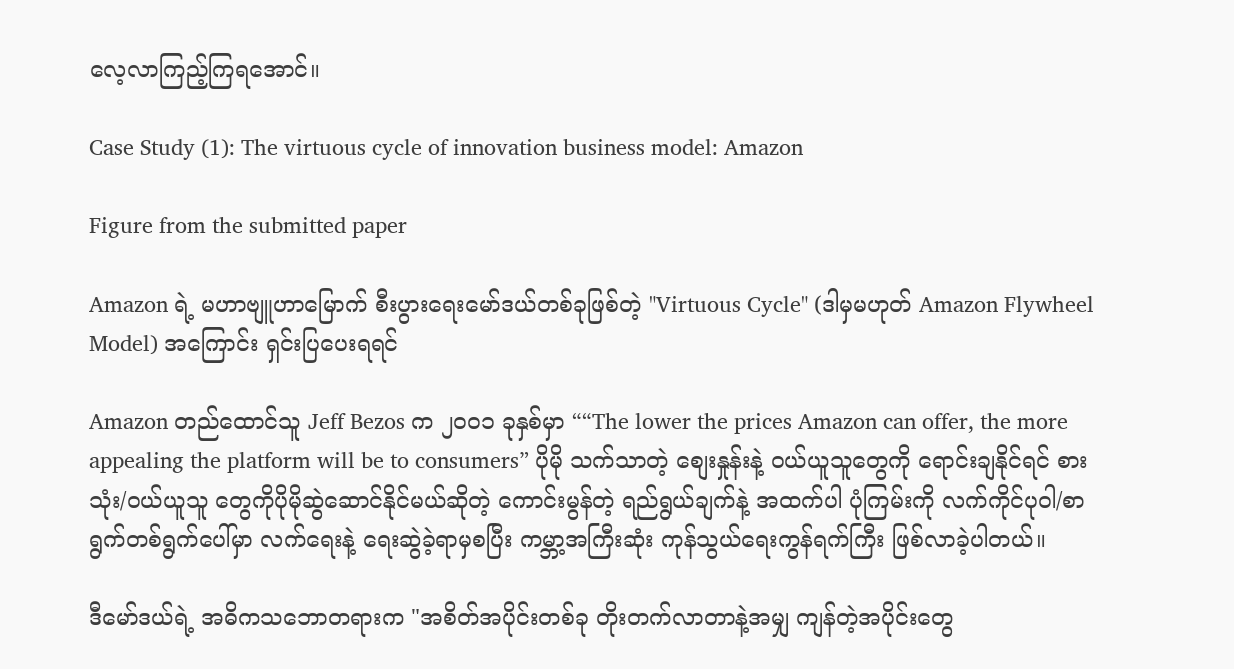လေ့လာကြည့်ကြရအောင်။

Case Study (1): The virtuous cycle of innovation business model: Amazon

Figure from the submitted paper

Amazon ရဲ့ မဟာဗျူဟာမြောက် စီးပွားရေးမော်ဒယ်တစ်ခုဖြစ်တဲ့ "Virtuous Cycle" (ဒါမှမဟုတ် Amazon Flywheel Model) အကြောင်း ရှင်းပြပေးရရင်

Amazon တည်ထောင်သူ Jeff Bezos က ၂၀၀၁ ခုနှစ်မှာ ““The lower the prices Amazon can offer, the more appealing the platform will be to consumers” ပိုမို သက်သာတဲ့ စျေးနှုန်းနဲ့ ဝယ်ယူသူတွေကို ရောင်းချနိုင်ရင် စားသုံး/ဝယ်ယူသူ တွေကိုပိုမိုဆွဲဆောင်နိုင်မယ်ဆိုတဲ့ ကောင်းမွန်တဲ့ ရည်ရွယ်ချက်နဲ့ အထက်ပါ ပုံကြမ်းကို လက်ကိုင်ပုဝါ/စာရွက်တစ်ရွက်ပေါ်မှာ လက်ရေးနဲ့ ရေးဆွဲခဲ့ရာမှစပြီး ကမ္ဘာ့အကြီးဆုံး ကုန်သွယ်ရေးကွန်ရက်ကြီး ဖြစ်လာခဲ့ပါတယ်။

ဒီမော်ဒယ်ရဲ့ အဓိကသဘောတရားက "အစိတ်အပိုင်းတစ်ခု တိုးတက်လာတာနဲ့အမျှ ကျန်တဲ့အပိုင်းတွေ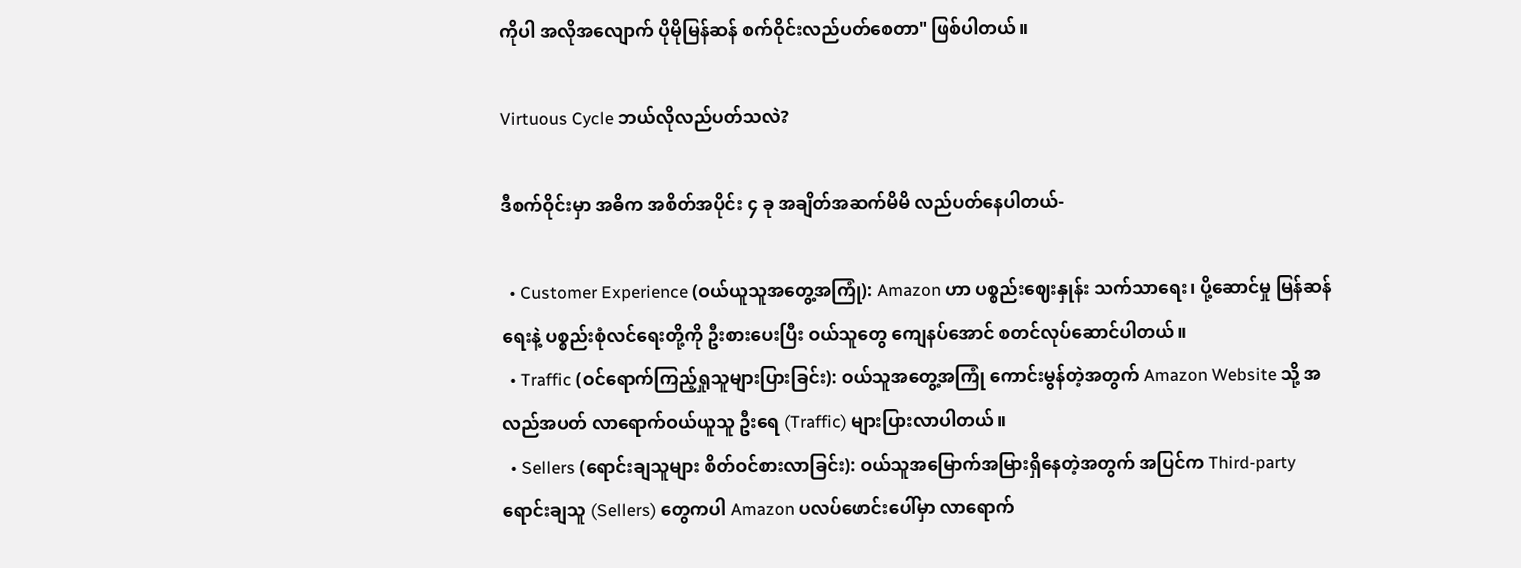ကိုပါ အလိုအလျောက် ပိုမိုမြန်ဆန် စက်ဝိုင်းလည်ပတ်စေတာ" ဖြစ်ပါတယ်။

Virtuous Cycle ဘယ်လိုလည်ပတ်သလဲ?

ဒီစက်ဝိုင်းမှာ အဓိက အစိတ်အပိုင်း ၄ ခု အချိတ်အဆက်မိမိ လည်ပတ်နေပါတယ်-

  • Customer Experience (ဝယ်ယူသူအတွေ့အကြုံ): Amazon ဟာ ပစ္စည်းဈေးနှုန်း သက်သာရေး၊ ပို့ဆောင်မှု မြန်ဆန်ရေးနဲ့ ပစ္စည်းစုံလင်ရေးတို့ကို ဦးစားပေးပြီး ဝယ်သူတွေ ကျေနပ်အောင် စတင်လုပ်ဆောင်ပါတယ်။
  • Traffic (ဝင်ရောက်ကြည့်ရှုသူများပြားခြင်း): ဝယ်သူအတွေ့အကြုံ ကောင်းမွန်တဲ့အတွက် Amazon Website သို့ အလည်အပတ် လာရောက်ဝယ်ယူသူ ဦးရေ (Traffic) များပြားလာပါတယ်။
  • Sellers (ရောင်းချသူများ စိတ်ဝင်စားလာခြင်း): ဝယ်သူအမြောက်အမြားရှိနေတဲ့အတွက် အပြင်က Third-party ရောင်းချသူ (Sellers) တွေကပါ Amazon ပလပ်ဖောင်းပေါ်မှာ လာရောက်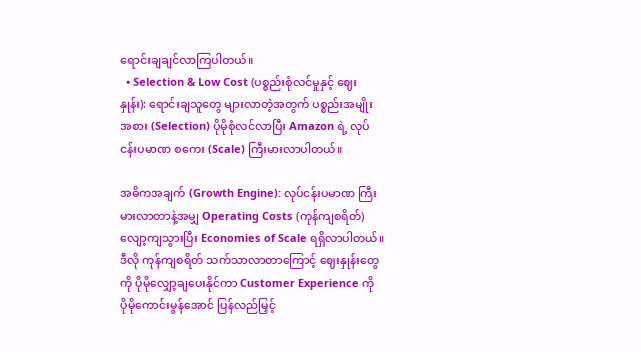ရောင်းချချင်လာကြပါတယ်။
  • Selection & Low Cost (ပစ္စည်းစုံလင်မှုနှင့် ဈေးနှုန်း): ရောင်းချသူတွေ များလာတဲ့အတွက် ပစ္စည်းအမျိုးအစား (Selection) ပိုမိုစုံလင်လာပြီး Amazon ရဲ့ လုပ်ငန်းပမာဏ စကေး (Scale) ကြီးမားလာပါတယ်။

အဓိကအချက် (Growth Engine): လုပ်ငန်းပမာဏ ကြီးမားလာတာနဲ့အမျှ Operating Costs (ကုန်ကျစရိတ်) လျော့ကျသွားပြီး Economies of Scale ရရှိလာပါတယ်။ ဒီလို ကုန်ကျစရိတ် သက်သာလာတာကြောင့် ဈေးနှုန်းတွေကို ပိုမိုလျှော့ချပေးနိုင်ကာ Customer Experience ကို ပိုမိုကောင်းမွန်အောင် ပြန်လည်မြှင့်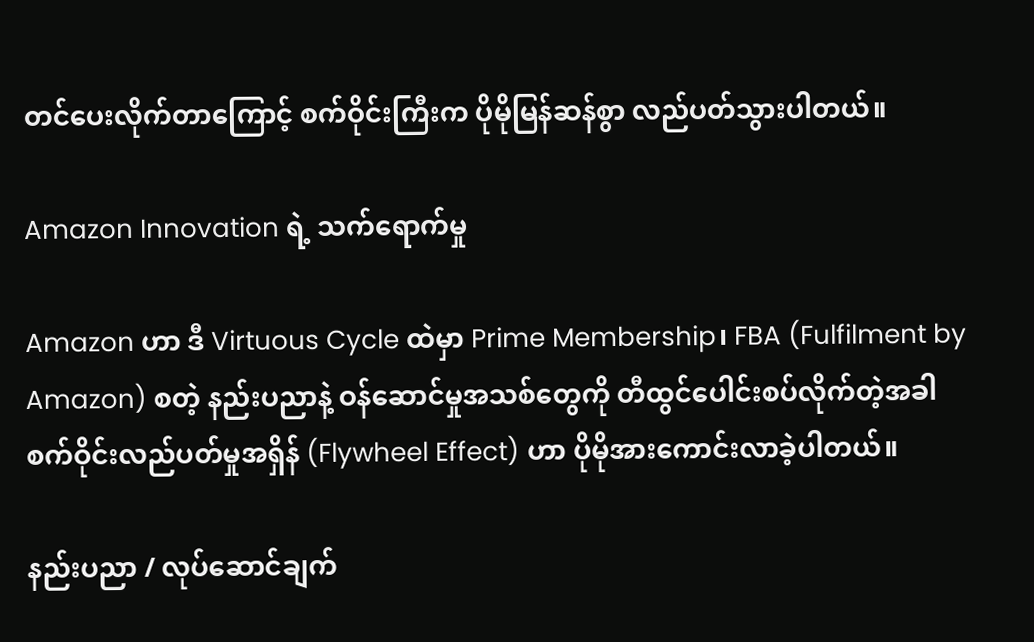တင်ပေးလိုက်တာကြောင့် စက်ဝိုင်းကြီးက ပိုမိုမြန်ဆန်စွာ လည်ပတ်သွားပါတယ်။

Amazon Innovation ရဲ့ သက်ရောက်မှု

Amazon ဟာ ဒီ Virtuous Cycle ထဲမှာ Prime Membership၊ FBA (Fulfilment by Amazon) စတဲ့ နည်းပညာနဲ့ ဝန်ဆောင်မှုအသစ်တွေကို တီထွင်ပေါင်းစပ်လိုက်တဲ့အခါ စက်ဝိုင်းလည်ပတ်မှုအရှိန် (Flywheel Effect) ဟာ ပိုမိုအားကောင်းလာခဲ့ပါတယ်။

နည်းပညာ / လုပ်ဆောင်ချက်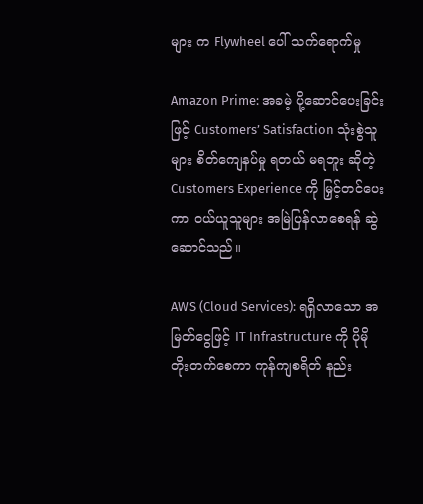များ က Flywheel ပေါ် သက်ရောက်မှု

Amazon Prime: အခမဲ့ ပို့ဆောင်ပေးခြင်းဖြင့် Customers’ Satisfaction သုံးစွဲသူများ စိတ်ကျေနပ်မှု ရတယ် မရဘူး ဆိုတဲ့ Customers Experience ကို မြှင့်တင်ပေးကာ ဝယ်ယူသူများ အမြဲပြန်လာစေရန် ဆွဲဆောင်သည်။

AWS (Cloud Services): ရရှိလာသော အမြတ်ငွေဖြင့် IT Infrastructure ကို ပိုမိုတိုးတက်စေကာ ကုန်ကျစရိတ် နည်း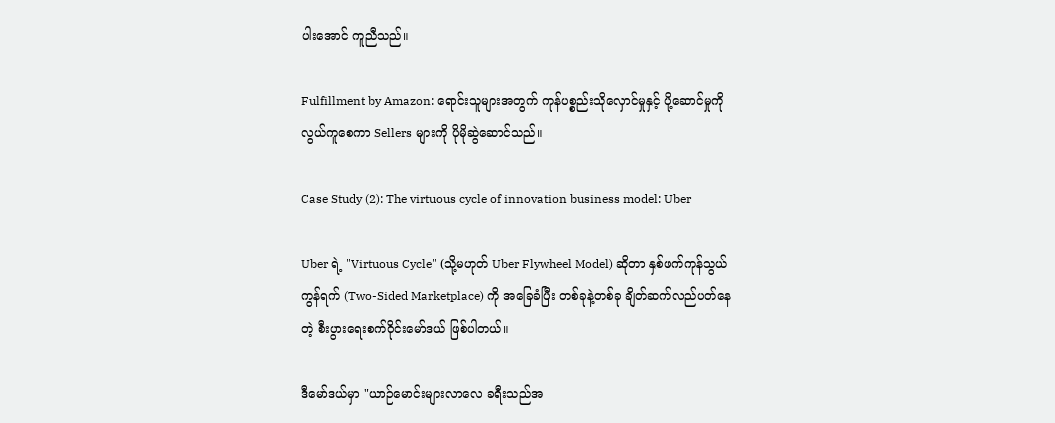ပါးအောင် ကူညီသည်။

Fulfillment by Amazon: ရောင်းသူများအတွက် ကုန်ပစ္စည်းသိုလှောင်မှုနှင့် ပို့ဆောင်မှုကို လွယ်ကူစေကာ Sellers များကို ပိုမိုဆွဲဆောင်သည်။

Case Study (2): The virtuous cycle of innovation business model: Uber

Uber ရဲ့ "Virtuous Cycle" (သို့မဟုတ် Uber Flywheel Model) ဆိုတာ နှစ်ဖက်ကုန်သွယ်ကွန်ရက် (Two-Sided Marketplace) ကို အခြေခံပြီး တစ်ခုနဲ့တစ်ခု ချိတ်ဆက်လည်ပတ်နေတဲ့ စီးပွားရေးစက်ဝိုင်းမော်ဒယ် ဖြစ်ပါတယ်။

ဒီမော်ဒယ်မှာ "ယာဉ်မောင်းများလာလေ ခရီးသည်အ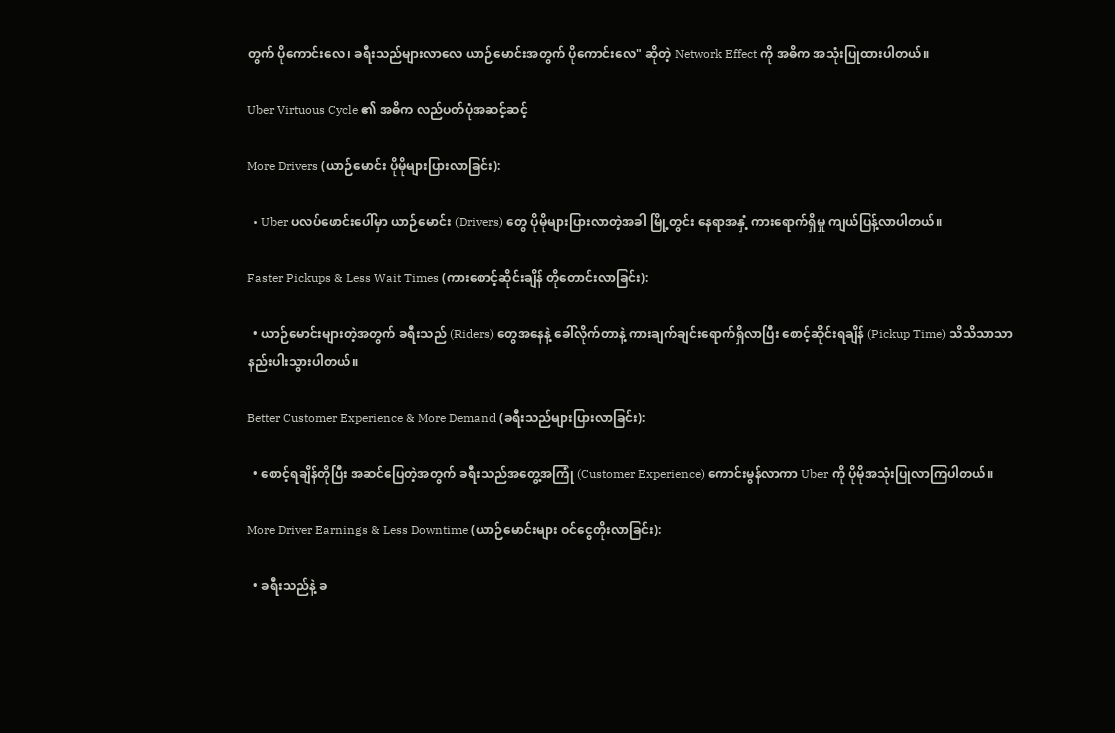တွက် ပိုကောင်းလေ၊ ခရီးသည်များလာလေ ယာဉ်မောင်းအတွက် ပိုကောင်းလေ" ဆိုတဲ့ Network Effect ကို အဓိက အသုံးပြုထားပါတယ်။

Uber Virtuous Cycle ၏ အဓိက လည်ပတ်ပုံအဆင့်ဆင့်

More Drivers (ယာဉ်မောင်း ပိုမိုများပြားလာခြင်း):

  • Uber ပလပ်ဖောင်းပေါ်မှာ ယာဉ်မောင်း (Drivers) တွေ ပိုမိုများပြားလာတဲ့အခါ မြို့တွင်း နေရာအနှံ့ ကားရောက်ရှိမှု ကျယ်ပြန့်လာပါတယ်။

Faster Pickups & Less Wait Times (ကားစောင့်ဆိုင်းချိန် တိုတောင်းလာခြင်း):

  • ယာဉ်မောင်းများတဲ့အတွက် ခရီးသည် (Riders) တွေအနေနဲ့ ခေါ်လိုက်တာနဲ့ ကားချက်ချင်းရောက်ရှိလာပြီး စောင့်ဆိုင်းရချိန် (Pickup Time) သိသိသာသာ နည်းပါးသွားပါတယ်။

Better Customer Experience & More Demand (ခရီးသည်များပြားလာခြင်း):

  • စောင့်ရချိန်တိုပြီး အဆင်ပြေတဲ့အတွက် ခရီးသည်အတွေ့အကြုံ (Customer Experience) ကောင်းမွန်လာကာ Uber ကို ပိုမိုအသုံးပြုလာကြပါတယ်။

More Driver Earnings & Less Downtime (ယာဉ်မောင်းများ ဝင်ငွေတိုးလာခြင်း):

  • ခရီးသည်နဲ့ ခ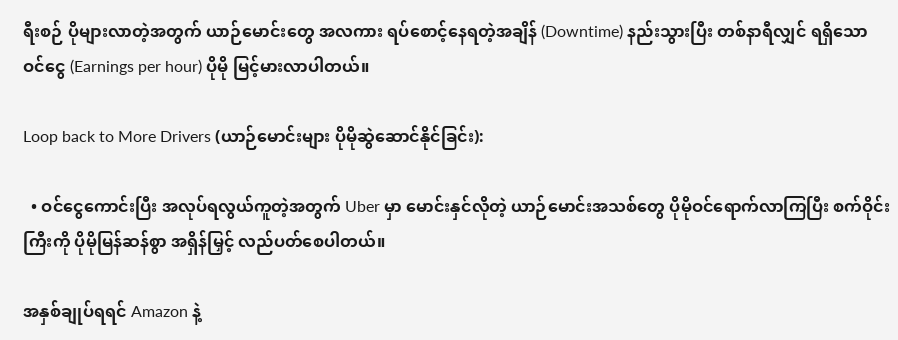ရီးစဉ် ပိုများလာတဲ့အတွက် ယာဉ်မောင်းတွေ အလကား ရပ်စောင့်နေရတဲ့အချိန် (Downtime) နည်းသွားပြီး တစ်နာရီလျှင် ရရှိသော ဝင်ငွေ (Earnings per hour) ပိုမို မြင့်မားလာပါတယ်။

Loop back to More Drivers (ယာဉ်မောင်းများ ပိုမိုဆွဲဆောင်နိုင်ခြင်း):

  • ဝင်ငွေကောင်းပြီး အလုပ်ရလွယ်ကူတဲ့အတွက် Uber မှာ မောင်းနှင်လိုတဲ့ ယာဉ်မောင်းအသစ်တွေ ပိုမိုဝင်ရောက်လာကြပြီး စက်ဝိုင်းကြီးကို ပိုမိုမြန်ဆန်စွာ အရှိန်မြှင့် လည်ပတ်စေပါတယ်။

အနှစ်ချုပ်ရရင် Amazon နဲ့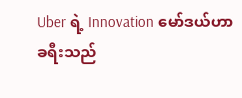Uber ရဲ့ Innovation မော်ဒယ်ဟာ ခရီးသည်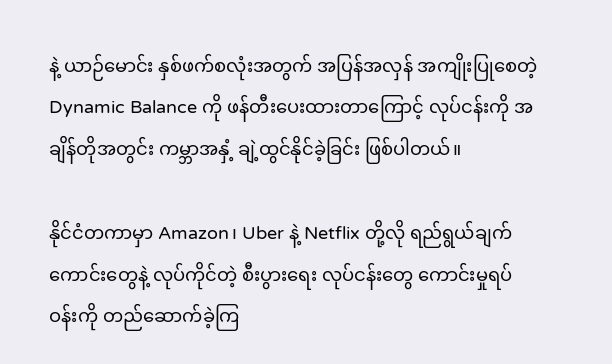နဲ့ ယာဉ်မောင်း နှစ်ဖက်စလုံးအတွက် အပြန်အလှန် အကျိုးပြုစေတဲ့ Dynamic Balance ကို ဖန်တီးပေးထားတာကြောင့် လုပ်ငန်းကို အချိန်တိုအတွင်း ကမ္ဘာအနှံ့ ချဲ့ထွင်နိုင်ခဲ့ခြင်း ဖြစ်ပါတယ်။

နိုင်ငံတကာမှာ Amazon၊ Uber နဲ့ Netflix တို့လို ရည်ရွယ်ချက်ကောင်းတွေနဲ့ လုပ်ကိုင်တဲ့ စီးပွားရေး လုပ်ငန်းတွေ ကောင်းမှုရပ်ဝန်းကို တည်ဆောက်ခဲ့ကြ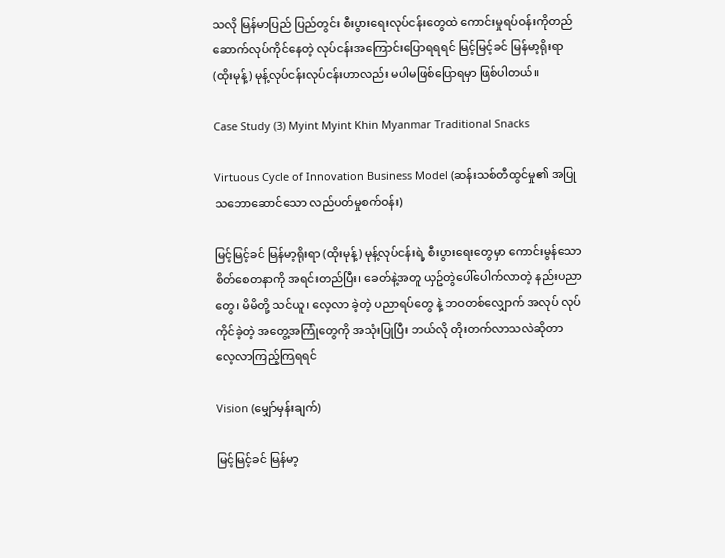သလို မြန်မာပြည် ပြည်တွင်း စီးပွားရေးလုပ်ငန်းတွေထဲ ကောင်းမှုရပ်ဝန်းကိုတည်ဆောက်လုပ်ကိုင်နေတဲ့ လုပ်ငန်းအကြောင်းပြောရရရင် မြင့်မြင့်ခင် မြန်မာ့ရိုးရာ (ထိုးမုန့်) မုန့်လုပ်ငန်းလုပ်ငန်းဟာလည်း မပါမဖြစ်ပြောရမှာ ဖြစ်ပါတယ်။

Case Study (3) Myint Myint Khin Myanmar Traditional Snacks

Virtuous Cycle of Innovation Business Model (ဆန်းသစ်တီထွင်မှု၏ အပြုသဘောဆောင်သော လည်ပတ်မှုစက်ဝန်း)

မြင့်မြင့်ခင် မြန်မာ့ရိုးရာ (ထိုးမုန့်) မုန့်လုပ်ငန်းရဲ့ စီးပွားရေးတွေမှာ ကောင်းမွန်သော စိတ်စေတနာကို အရင်းတည်ပြီး၊ ခေတ်နဲ့အတူ ယှဥ်တွဲပေါ်ပေါက်လာတဲ့ နည်းပညာတွေ၊ မိမိတို့ သင်ယူ၊ လေ့လာ ခဲ့တဲ့ ပညာရပ်တွေ နဲ့ ဘဝတစ်လျှောက် အလုပ် လုပ်ကိုင်ခဲ့တဲ့ အတွေ့အကြုံတွေကို အသုံးပြုပြီး ဘယ်လို တိုးတက်လာသလဲဆိုတာ လေ့လာကြည့်ကြရရင်

Vision (မျှော်မှန်းချက်)

မြင့်မြင့်ခင် မြန်မာ့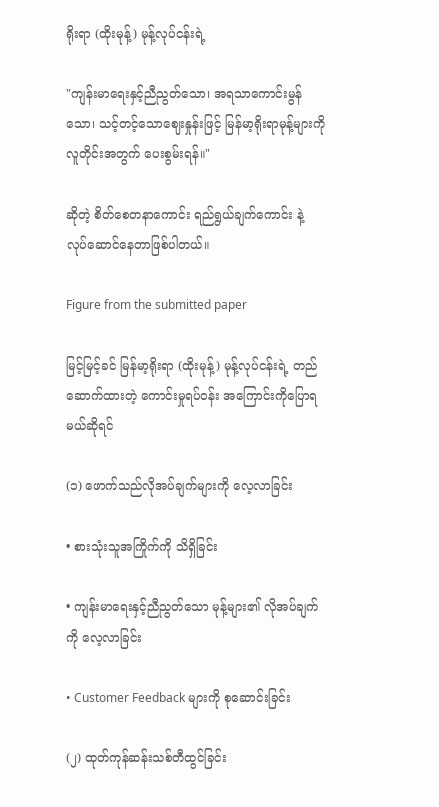ရိုးရာ (ထိုးမုန့်) မုန့်လုပ်ငန်းရဲ့

"ကျန်းမာရေးနှင့်ညီညွတ်သော၊ အရသာကောင်းမွန်သော၊ သင့်တင့်သောဈေးနှုန်းဖြင့် မြန်မာ့ရိုးရာမုန့်များကို လူတိုင်းအတွက် ပေးစွမ်းရန်။"

ဆိုတဲ့ စိတ်စေတနာကောင်း ရည်ရွယ်ချက်ကောင်း နဲ့ လုပ်ဆောင်နေတာဖြစ်ပါတယ်။

Figure from the submitted paper

မြင့်မြင့်ခင် မြန်မာ့ရိုးရာ (ထိုးမုန့်) မုန့်လုပ်ငန်းရဲ့ တည်ဆောက်ထားတဲ့ ကောင်းမှုရပ်ဝန်း အကြောင်းကိုပြောရမယ်ဆိုရင်

(၁) ဖောက်သည်လိုအပ်ချက်များကို လေ့လာခြင်း

• စားသုံးသူအကြိုက်ကို သိရှိခြင်း

• ကျန်းမာရေးနှင့်ညီညွတ်သော မုန့်များ၏ လိုအပ်ချက်ကို လေ့လာခြင်း

• Customer Feedback များကို စုဆောင်းခြင်း

(၂) ထုတ်ကုန်ဆန်းသစ်တီထွင်ခြင်း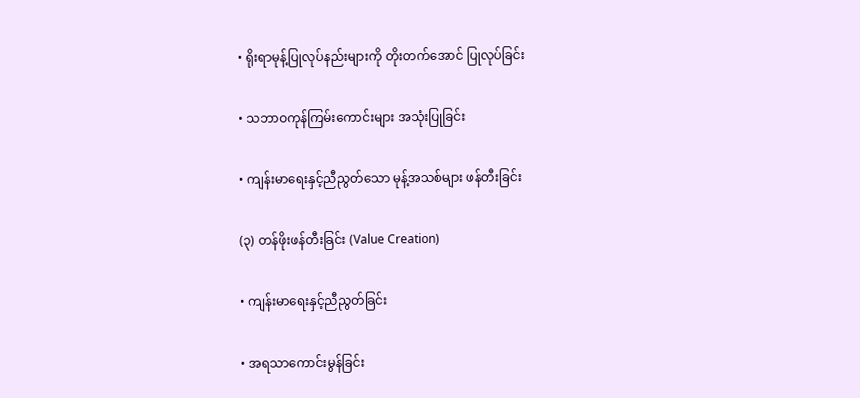• ရိုးရာမုန့်ပြုလုပ်နည်းများကို တိုးတက်အောင် ပြုလုပ်ခြင်း

• သဘာဝကုန်ကြမ်းကောင်းများ အသုံးပြုခြင်း

• ကျန်းမာရေးနှင့်ညီညွတ်သော မုန့်အသစ်များ ဖန်တီးခြင်း

(၃) တန်ဖိုးဖန်တီးခြင်း (Value Creation)

• ကျန်းမာရေးနှင့်ညီညွတ်ခြင်း

• အရသာကောင်းမွန်ခြင်း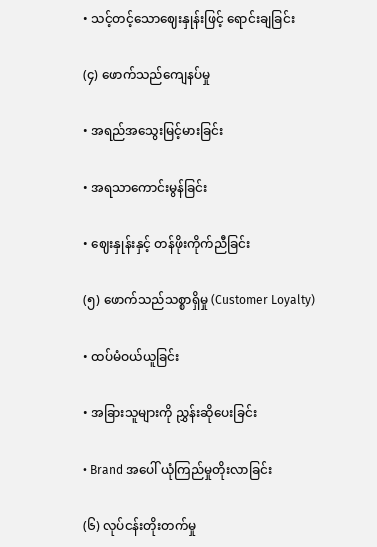• သင့်တင့်သောဈေးနှုန်းဖြင့် ရောင်းချခြင်း

(၄) ဖောက်သည်ကျေနပ်မှု

• အရည်အသွေးမြင့်မားခြင်း

• အရသာကောင်းမွန်ခြင်း

• ဈေးနှုန်းနှင့် တန်ဖိုးကိုက်ညီခြင်း

(၅) ဖောက်သည်သစ္စာရှိမှု (Customer Loyalty)

• ထပ်မံဝယ်ယူခြင်း

• အခြားသူများကို ညွှန်းဆိုပေးခြင်း

• Brand အပေါ် ယုံကြည်မှုတိုးလာခြင်း

(၆) လုပ်ငန်းတိုးတက်မှု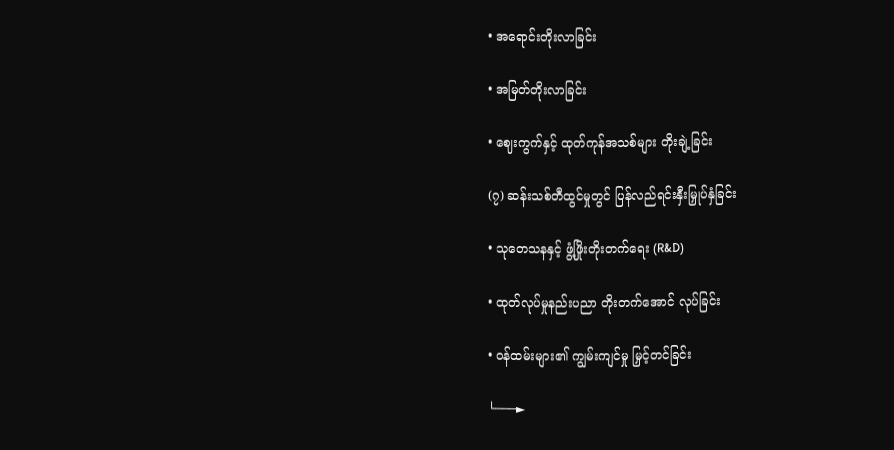• အရောင်းတိုးလာခြင်း

• အမြတ်တိုးလာခြင်း

• ဈေးကွက်နှင့် ထုတ်ကုန်အသစ်များ တိုးချဲ့ခြင်း

(၇) ဆန်းသစ်တီထွင်မှုတွင် ပြန်လည်ရင်းနှီးမြှုပ်နှံခြင်း

• သုတေသနနှင့် ဖွံ့ဖြိုးတိုးတက်ရေး (R&D)

• ထုတ်လုပ်မှုနည်းပညာ တိုးတက်အောင် လုပ်ခြင်း

• ဝန်ထမ်းများ၏ ကျွမ်းကျင်မှု မြှင့်တင်ခြင်း

└───►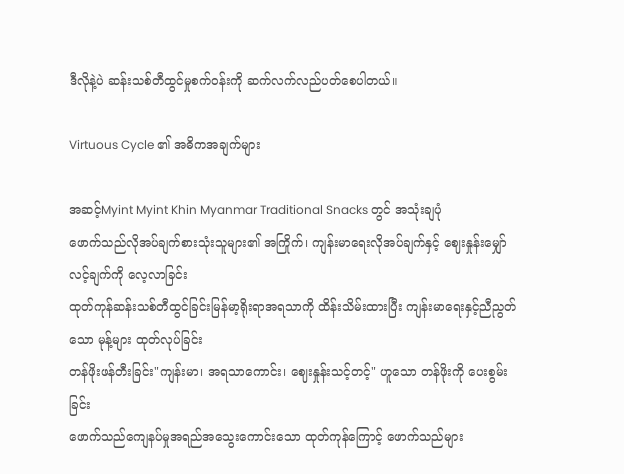ဒီလိုနဲ့ပဲ ဆန်းသစ်တီထွင်မှုစက်ဝန်းကို ဆက်လက်လည်ပတ်စေပါတယ်။

Virtuous Cycle ၏ အဓိကအချက်များ

အဆင့်Myint Myint Khin Myanmar Traditional Snacks တွင် အသုံးချပုံ
ဖောက်သည်လိုအပ်ချက်စားသုံးသူများ၏ အကြိုက်၊ ကျန်းမာရေးလိုအပ်ချက်နှင့် ဈေးနှုန်းမျှော်လင့်ချက်ကို လေ့လာခြင်း
ထုတ်ကုန်ဆန်းသစ်တီထွင်ခြင်းမြန်မာ့ရိုးရာအရသာကို ထိန်းသိမ်းထားပြီး ကျန်းမာရေးနှင့်ညီညွတ်သော မုန့်များ ထုတ်လုပ်ခြင်း
တန်ဖိုးဖန်တီးခြင်း"ကျန်းမာ၊ အရသာကောင်း၊ ဈေးနှုန်းသင့်တင့်" ဟူသော တန်ဖိုးကို ပေးစွမ်းခြင်း
ဖောက်သည်ကျေနပ်မှုအရည်အသွေးကောင်းသော ထုတ်ကုန်ကြောင့် ဖောက်သည်များ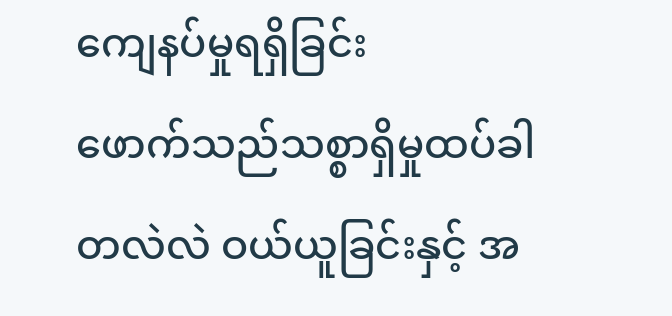ကျေနပ်မှုရရှိခြင်း
ဖောက်သည်သစ္စာရှိမှုထပ်ခါတလဲလဲ ဝယ်ယူခြင်းနှင့် အ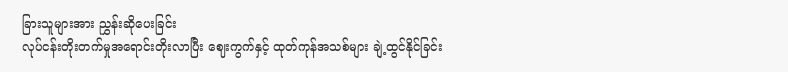ခြားသူများအား ညွှန်းဆိုပေးခြင်း
လုပ်ငန်းတိုးတက်မှုအရောင်းတိုးလာပြီး ဈေးကွက်နှင့် ထုတ်ကုန်အသစ်များ ချဲ့ထွင်နိုင်ခြင်း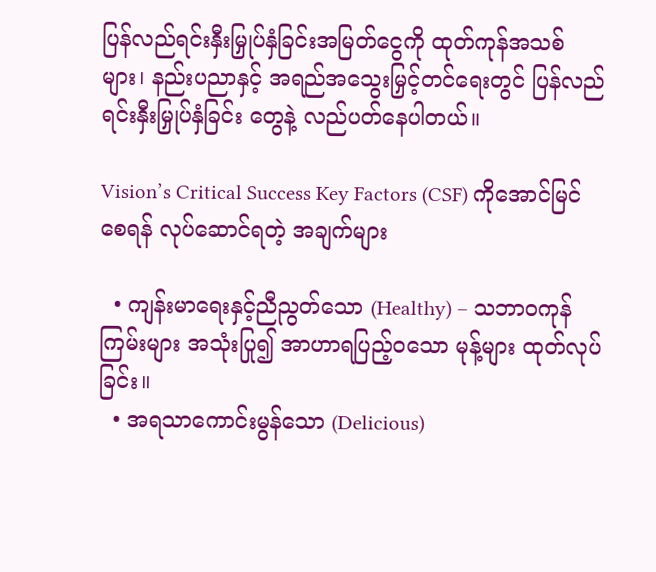ပြန်လည်ရင်းနှီးမြှုပ်နှံခြင်းအမြတ်ငွေကို ထုတ်ကုန်အသစ်များ၊ နည်းပညာနှင့် အရည်အသွေးမြှင့်တင်ရေးတွင် ပြန်လည်ရင်းနှီးမြှုပ်နှံခြင်း တွေနဲ့ လည်ပတ်နေပါတယ်။

Vision’s Critical Success Key Factors (CSF) ကိုအောင်မြင်စေရန် လုပ်ဆောင်ရတဲ့ အချက်များ

  • ကျန်းမာရေးနှင့်ညီညွတ်သော (Healthy) – သဘာဝကုန်ကြမ်းများ အသုံးပြု၍ အာဟာရပြည့်ဝသော မုန့်များ ထုတ်လုပ်ခြင်း။
  • အရသာကောင်းမွန်သော (Delicious)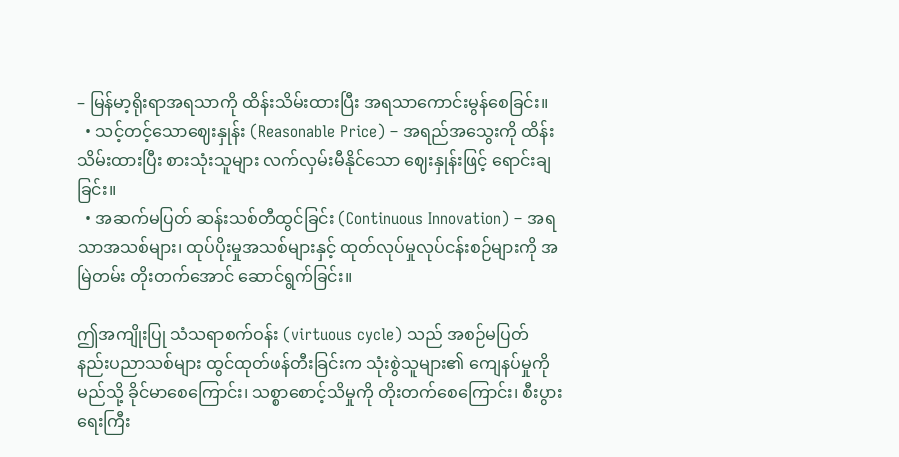– မြန်မာ့ရိုးရာအရသာကို ထိန်းသိမ်းထားပြီး အရသာကောင်းမွန်စေခြင်း။
  • သင့်တင့်သောဈေးနှုန်း (Reasonable Price) – အရည်အသွေးကို ထိန်းသိမ်းထားပြီး စားသုံးသူများ လက်လှမ်းမီနိုင်သော ဈေးနှုန်းဖြင့် ရောင်းချခြင်း။
  • အဆက်မပြတ် ဆန်းသစ်တီထွင်ခြင်း (Continuous Innovation) – အရသာအသစ်များ၊ ထုပ်ပိုးမှုအသစ်များနှင့် ထုတ်လုပ်မှုလုပ်ငန်းစဉ်များကို အမြဲတမ်း တိုးတက်အောင် ဆောင်ရွက်ခြင်း။

ဤအကျိုးပြု သံသရာစက်ဝန်း (virtuous cycle) သည် အစဉ်မပြတ် နည်းပညာသစ်များ ထွင်ထုတ်ဖန်တီးခြင်းက သုံးစွဲသူများ၏ ကျေနပ်မှုကို မည်သို့ ခိုင်မာစေကြောင်း၊ သစ္စာစောင့်သိမှုကို တိုးတက်စေကြောင်း၊ စီးပွားရေးကြီး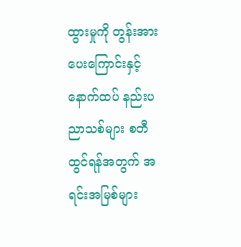ထွားမှုကို တွန်းအားပေးကြောင်းနှင့် နောက်ထပ် နည်းပညာသစ်များ စတီထွင်ရန်အတွက် အရင်းအမြစ်များ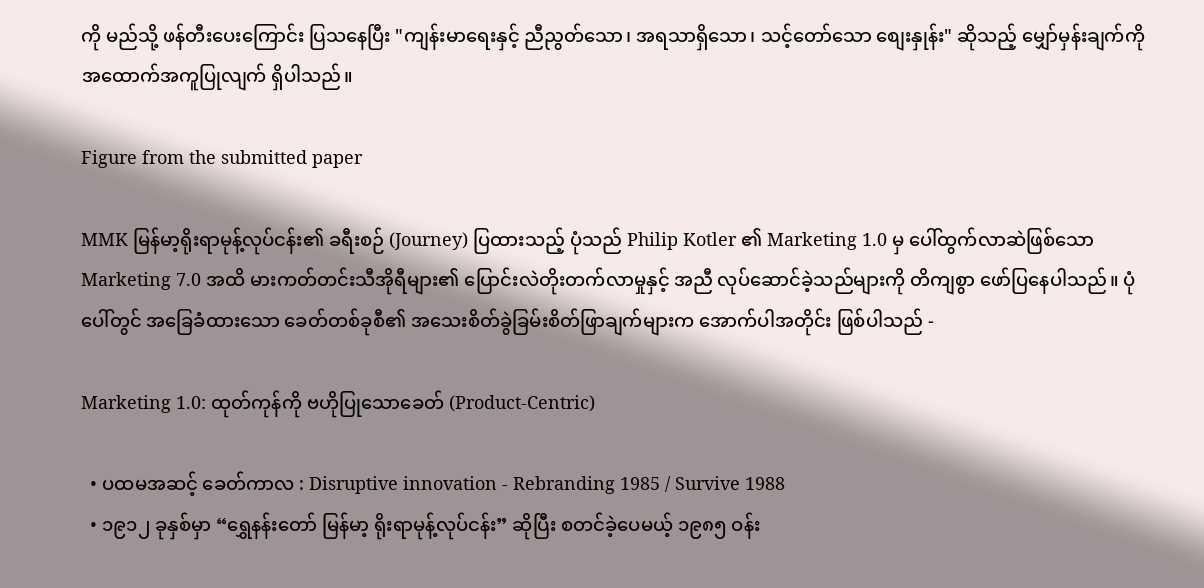ကို မည်သို့ ဖန်တီးပေးကြောင်း ပြသနေပြီး "ကျန်းမာရေးနှင့် ညီညွတ်သော၊ အရသာရှိသော၊ သင့်တော်သော စျေးနှုန်း" ဆိုသည့် မျှော်မှန်းချက်ကို အထောက်အကူပြုလျက် ရှိပါသည်။

Figure from the submitted paper

MMK မြန်မာ့ရိုးရာမုန့်လုပ်ငန်း၏ ခရီးစဉ် (Journey) ပြထားသည့် ပုံသည် Philip Kotler ၏ Marketing 1.0 မှ ပေါ်ထွက်လာဆဲဖြစ်သော Marketing 7.0 အထိ မားကတ်တင်းသီအိုရီများ၏ ပြောင်းလဲတိုးတက်လာမှုနှင့် အညီ လုပ်ဆောင်ခဲ့သည်များကို တိကျစွာ ဖော်ပြနေပါသည်။ ပုံပေါ်တွင် အခြေခံထားသော ခေတ်တစ်ခုစီ၏ အသေးစိတ်ခွဲခြမ်းစိတ်ဖြာချက်များက အောက်ပါအတိုင်း ဖြစ်ပါသည် -

Marketing 1.0: ထုတ်ကုန်ကို ဗဟိုပြုသောခေတ် (Product-Centric)

  • ပထမအဆင့် ခေတ်ကာလ : Disruptive innovation - Rebranding 1985 / Survive 1988
  • ၁၉၁၂ ခုနှစ်မှာ “ရွှေနန်းတော် မြန်မာ့ ရိုးရာမုန့်လုပ်ငန်း” ဆိုပြီး စတင်ခဲ့ပေမယ့် ၁၉၈၅ ဝန်း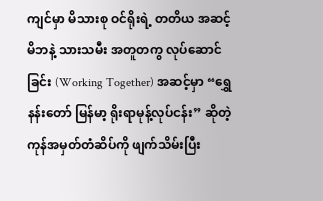ကျင်မှာ မိသားစု ဝင်ရိုးရဲ့ တတိယ အဆင့် မိဘနဲ့ သားသမီး အတူတကွ လုပ်ဆောင်ခြင်း (Working Together) အဆင့်မှာ “ရွှေနန်းတော် မြန်မာ့ ရိုးရာမုန့်လုပ်ငန်း” ဆိုတဲ့ ကုန်အမှတ်တံဆိပ်ကို ဖျက်သိမ်းပြီး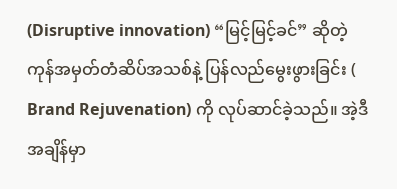(Disruptive innovation) “မြင့်မြင့်ခင်” ဆိုတဲ့ ကုန်အမှတ်တံဆိပ်အသစ်နဲ့ ပြန်လည်မွေးဖွားခြင်း ( Brand Rejuvenation) ကို လုပ်ဆာင်ခဲ့သည်။ အဲ့ဒီ အချိန်မှာ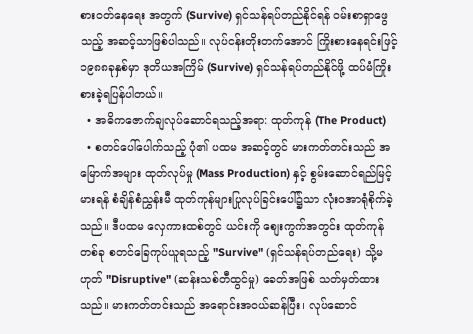စားဝတ်နေရေး အတွက် (Survive) ရှင်သန်ရပ်တည်နိုင်ရန် ဝမ်းစာရှာဖွေသည့် အဆင့်သာဖြစ်ပါသည်။ လုပ်ငန်းတိုးတက်အောင် ကြိုးစားနေရင်းဖြင့် ၁၉၈၈ခုနှစ်မှာ ဒုတိယအကြိမ် (Survive) ရှင်သန်ရပ်တည်နိုင်ဖို့ ထပ်မံကြိုးစားခဲ့ရပြန်ပါတယ်။
  • အဓိကဇောက်ချလုပ်ဆောင်ရသည့်အရာ: ထုတ်ကုန် (The Product)
  • စတင်ပေါ်ပေါက်သည့် ပုံ၏ ပထမ အဆင့်တွင် မားကတ်တင်းသည် အမြောက်အများ ထုတ်လုပ်မှု (Mass Production) နှင့် စွမ်းဆောင်ရည်မြင့်မားရန် စံချိန်စံညွှန်းမီ ထုတ်ကုန်များပြုလုပ်ခြင်းပေါ်၌သာ လုံးဝအာရုံစိုက်ခဲ့သည်။ ဒီပထမ လှေကားထစ်တွင် ယင်းကို စျေးကွက်အတွင်း ထုတ်ကုန်တစ်ခု စတင်ခြေကုပ်ယူရသည့် "Survive" (ရှင်သန်ရပ်တည်ရေး) သို့မဟုတ် "Disruptive" (ဆန်းသစ်တီထွင်မှု) ခေတ်အဖြစ် သတ်မှတ်ထားသည်။ မားကတ်တင်းသည် အရောင်းအဝယ်ဆန်ပြီး၊ လုပ်ဆောင်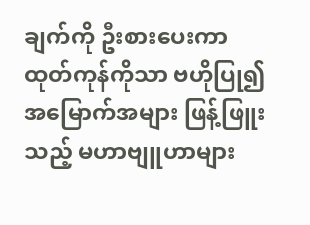ချက်ကို ဦးစားပေးကာ ထုတ်ကုန်ကိုသာ ဗဟိုပြု၍ အမြောက်အများ ဖြန့်ဖြူးသည့် မဟာဗျူဟာများ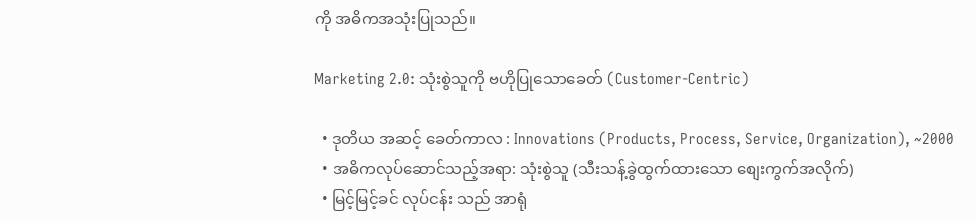ကို အဓိကအသုံးပြုသည်။

Marketing 2.0: သုံးစွဲသူကို ဗဟိုပြုသောခေတ် (Customer-Centric)

  • ဒုတိယ အဆင့် ခေတ်ကာလ : Innovations (Products, Process, Service, Organization), ~2000
  • အဓိကလုပ်ဆောင်သည့်အရာ: သုံးစွဲသူ (သီးသန့်ခွဲထွက်ထားသော စျေးကွက်အလိုက်)
  • မြင့်မြင့်ခင် လုပ်ငန်း သည် အာရုံ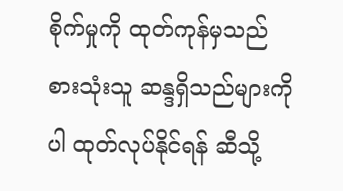စိုက်မှုကို ထုတ်ကုန်မှသည် စားသုံးသူ ဆန္ဒရှိသည်များကိုပါ ထုတ်လုပ်နိုင်ရန် ဆီသို့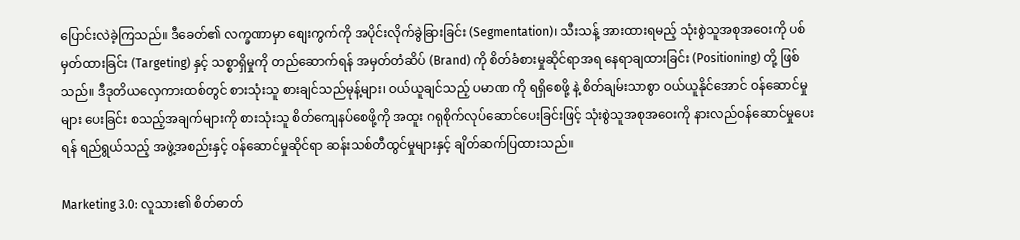ပြောင်းလဲခဲ့ကြသည်။ ဒီခေတ်၏ လက္ခဏာမှာ စျေးကွက်ကို အပိုင်းလိုက်ခွဲခြားခြင်း (Segmentation)၊ သီးသန့် အားထားရမည့် သုံးစွဲသူအစုအဝေးကို ပစ်မှတ်ထားခြင်း (Targeting) နှင့် သစ္စာရှိမှုကို တည်ဆောက်ရန် အမှတ်တံဆိပ် (Brand) ကို စိတ်ခံစားမှုဆိုင်ရာအရ နေရာချထားခြင်း (Positioning) တို့ ဖြစ်သည်။ ဒီဒုတိယလှေကားထစ်တွင် စားသုံးသူ စားချင်သည်မုန့်များ၊ ဝယ်ယူချင်သည့် ပမာဏ ကို ရရှိစေဖို့ နဲ့ စိတ်ချမ်းသာစွာ ဝယ်ယူနိုင်အောင် ဝန်ဆောင်မှုများ ပေးခြင်း စသည့်အချက်များကို စားသုံးသူ စိတ်ကျေနပ်စေဖို့ကို အထူး ဂရုစိုက်လုပ်ဆောင်ပေးခြင်းဖြင့် သုံးစွဲသူအစုအဝေးကို နားလည်ဝန်ဆောင်မှုပေးရန် ရည်ရွယ်သည့် အဖွဲ့အစည်းနှင့် ဝန်ဆောင်မှုဆိုင်ရာ ဆန်းသစ်တီထွင်မှုများနှင့် ချိတ်ဆက်ပြထားသည်။

Marketing 3.0: လူသား၏ စိတ်ဓာတ်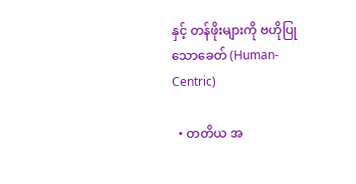နှင့် တန်ဖိုးများကို ဗဟိုပြုသောခေတ် (Human-Centric)

  • တတိယ အ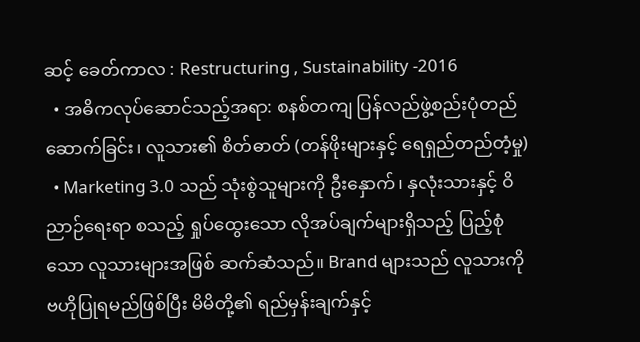ဆင့် ခေတ်ကာလ : Restructuring , Sustainability -2016
  • အဓိကလုပ်ဆောင်သည့်အရာ: စနစ်တကျ ပြန်လည်ဖွဲ့စည်းပုံတည်ဆောက်ခြင်း၊ လူသား၏ စိတ်ဓာတ် (တန်ဖိုးများနှင့် ရေရှည်တည်တံ့မှု)
  • Marketing 3.0 သည် သုံးစွဲသူများကို ဦးနှောက်၊ နှလုံးသားနှင့် ဝိညာဉ်ရေးရာ စသည့် ရှုပ်ထွေးသော လိုအပ်ချက်များရှိသည့် ပြည့်စုံသော လူသားများအဖြစ် ဆက်ဆံသည်။ Brand များသည် လူသားကို ဗဟိုပြုရမည်ဖြစ်ပြီး မိမိတို့၏ ရည်မှန်းချက်နှင့်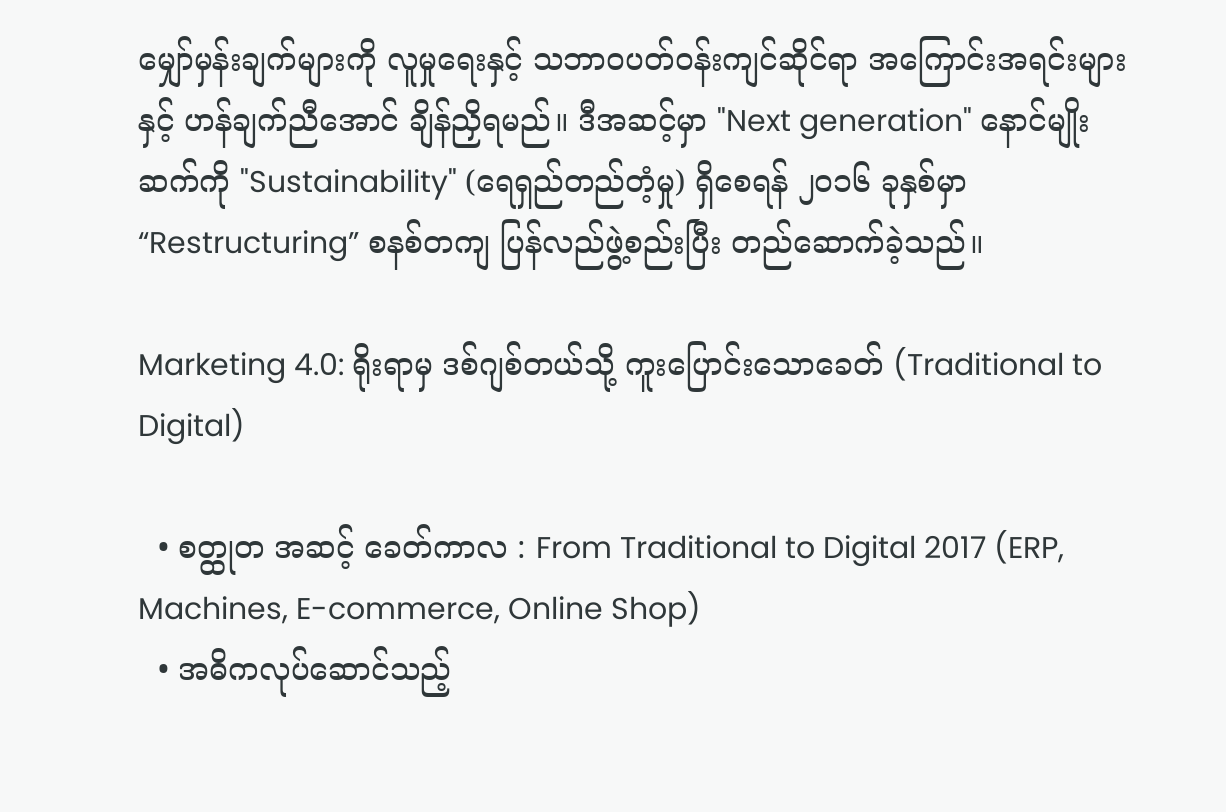မျှော်မှန်းချက်များကို လူမှုရေးနှင့် သဘာဝပတ်ဝန်းကျင်ဆိုင်ရာ အကြောင်းအရင်းများနှင့် ဟန်ချက်ညီအောင် ချိန်ညှိရမည်။ ဒီအဆင့်မှာ "Next generation" နောင်မျိုးဆက်ကို "Sustainability" (ရေရှည်တည်တံ့မှု) ရှိစေရန် ၂၀၁၆ ခုနှစ်မှာ “Restructuring” စနစ်တကျ ပြန်လည်ဖွဲ့စည်းပြီး တည်ဆောက်ခဲ့သည်။

Marketing 4.0: ရိုးရာမှ ဒစ်ဂျစ်တယ်သို့ ကူးပြောင်းသောခေတ် (Traditional to Digital)

  • စတ္ထုတ အဆင့် ခေတ်ကာလ : From Traditional to Digital 2017 (ERP, Machines, E-commerce, Online Shop)
  • အဓိကလုပ်ဆောင်သည့်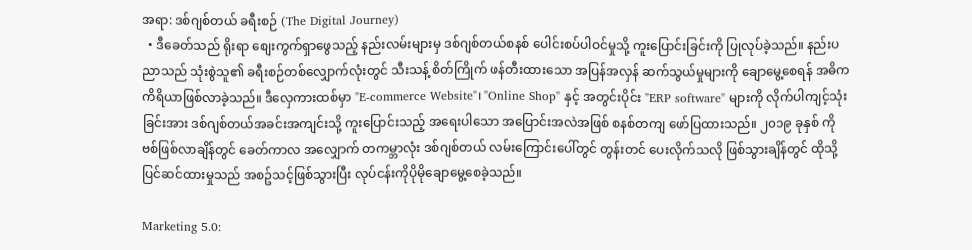အရာ: ဒစ်ဂျစ်တယ် ခရီးစဉ် (The Digital Journey)
  • ဒီခေတ်သည် ရိုးရာ စျေးကွက်ရှာဖွေသည့် နည်းလမ်းများမှ ဒစ်ဂျစ်တယ်စနစ် ပေါင်းစပ်ပါဝင်မှုသို့ ကူးပြောင်းခြင်းကို ပြုလုပ်ခဲ့သည်။ နည်းပညာသည် သုံးစွဲသူ၏ ခရီးစဉ်တစ်လျှောက်လုံးတွင် သီးသန့် စိတ်ကြိုက် ဖန်တီးထားသော အပြန်အလှန် ဆက်သွယ်မှုများကို ချောမွေ့စေရန် အဓိကကိရိယာဖြစ်လာခဲ့သည်။ ဒီလှေကားထစ်မှာ "E-commerce Website"၊ "Online Shop" နှင့် အတွင်းပိုင်း "ERP software" များကို လိုက်ပါကျင့်သုံးခြင်းအား ဒစ်ဂျစ်တယ်အခင်းအကျင်းသို့ ကူးပြောင်းသည့် အရေးပါသော အပြောင်းအလဲအဖြစ် စနစ်တကျ ဖော်ပြထားသည်။ ၂၀၁၉ ခုနှစ် ကိုဗစ်ဖြစ်လာချိန်တွင် ခေတ်ကာလ အလျှောက် တကမ္ဘာလုံး ဒစ်ဂျစ်တယ် လမ်းကြောင်းပေါ်တွင် တွန်းတင် ပေးလိုက်သလို ဖြစ်သွားချိန်တွင် ထိုသို့ ပြင်ဆင်ထားမှုသည် အစဥ်သင့်ဖြစ်သွားပြီး လုပ်ငန်းကိုပိုမိုချောမွေ့စေခဲ့သည်။

Marketing 5.0: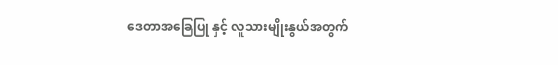ဒေတာအခြေပြု နှင့် လူသားမျိုးနွယ်အတွက်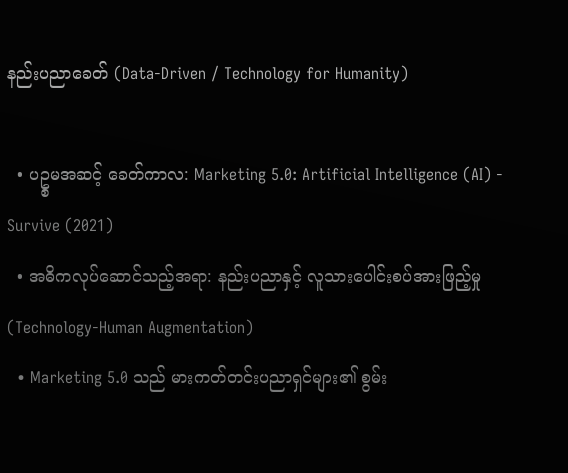နည်းပညာခေတ် (Data-Driven / Technology for Humanity)

  • ပဥ္စမအဆင့် ခေတ်ကာလ: Marketing 5.0: Artificial Intelligence (AI) - Survive (2021)
  • အဓိကလုပ်ဆောင်သည့်အရာ: နည်းပညာနှင့် လူသားပေါင်းစပ်အားဖြည့်မှု (Technology-Human Augmentation)
  • Marketing 5.0 သည် မားကတ်တင်းပညာရှင်များ၏ စွမ်း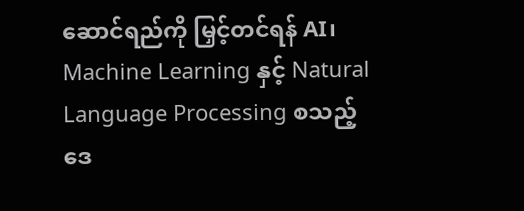ဆောင်ရည်ကို မြှင့်တင်ရန် AI၊ Machine Learning နှင့် Natural Language Processing စသည့် ဒေ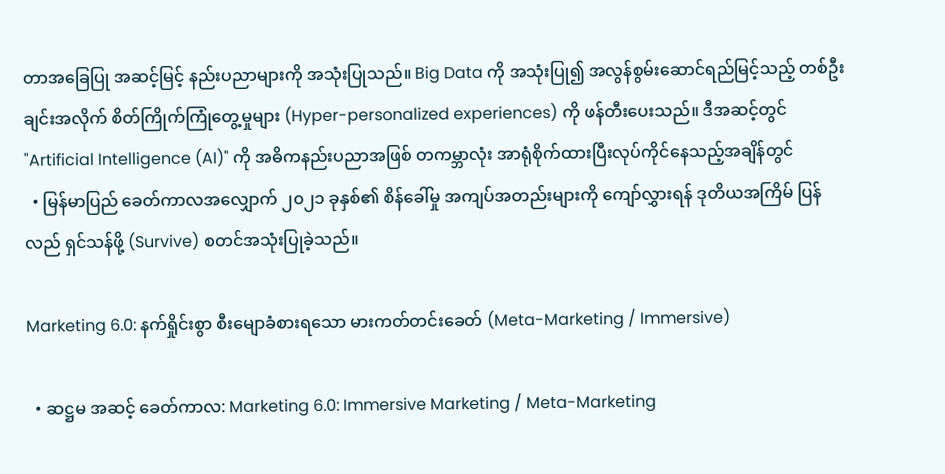တာအခြေပြု အဆင့်မြင့် နည်းပညာများကို အသုံးပြုသည်။ Big Data ကို အသုံးပြု၍ အလွန်စွမ်းဆောင်ရည်မြင့်သည့် တစ်ဦးချင်းအလိုက် စိတ်ကြိုက်ကြုံတွေ့မှုများ (Hyper-personalized experiences) ကို ဖန်တီးပေးသည်။ ဒီအဆင့်တွင် "Artificial Intelligence (AI)" ကို အဓိကနည်းပညာအဖြစ် တကမ္ဘာလုံး အာရုံစိုက်ထားပြီးလုပ်ကိုင်နေသည့်အချိန်တွင်
  • မြန်မာပြည် ခေတ်ကာလအလျှောက် ၂၀၂၁ ခုနှစ်၏ စိန်ခေါ်မှု အကျပ်အတည်းများကို ကျော်လွှားရန် ဒုတိယအကြိမ် ပြန်လည် ရှင်သန်ဖို့ (Survive) စတင်အသုံးပြုခဲ့သည်။

Marketing 6.0: နက်ရှိုင်းစွာ စီးမျောခံစားရသော မားကတ်တင်းခေတ် (Meta-Marketing / Immersive)

  • ဆဋ္ဌမ အဆင့် ခေတ်ကာလ: Marketing 6.0: Immersive Marketing / Meta-Marketing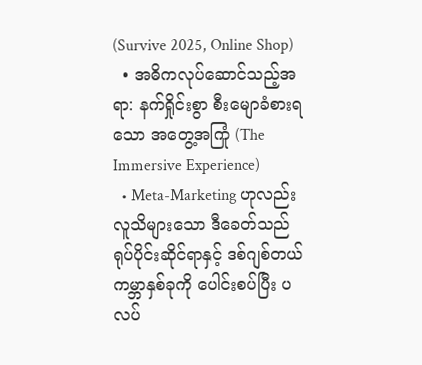(Survive 2025, Online Shop)
  • အဓိကလုပ်ဆောင်သည့်အရာ: နက်ရှိုင်းစွာ စီးမျောခံစားရသော အတွေ့အကြုံ (The Immersive Experience)
  • Meta-Marketing ဟုလည်း လူသိများသော ဒီခေတ်သည် ရုပ်ပိုင်းဆိုင်ရာနှင့် ဒစ်ဂျစ်တယ် ကမ္ဘာနှစ်ခုကို ပေါင်းစပ်ပြီး ပလပ်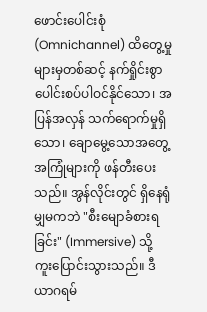ဖောင်းပေါင်းစုံ (Omnichannel) ထိတွေ့မှုများမှတစ်ဆင့် နက်ရှိုင်းစွာ ပေါင်းစပ်ပါဝင်နိုင်သော၊ အပြန်အလှန် သက်ရောက်မှုရှိသော၊ ချောမွေ့သောအတွေ့အကြုံများကို ဖန်တီးပေးသည်။ အွန်လိုင်းတွင် ရှိနေရုံမျှမကဘဲ "စီးမျောခံစားရခြင်း" (Immersive) သို့ ကူးပြောင်းသွားသည်။ ဒီယာဂရမ်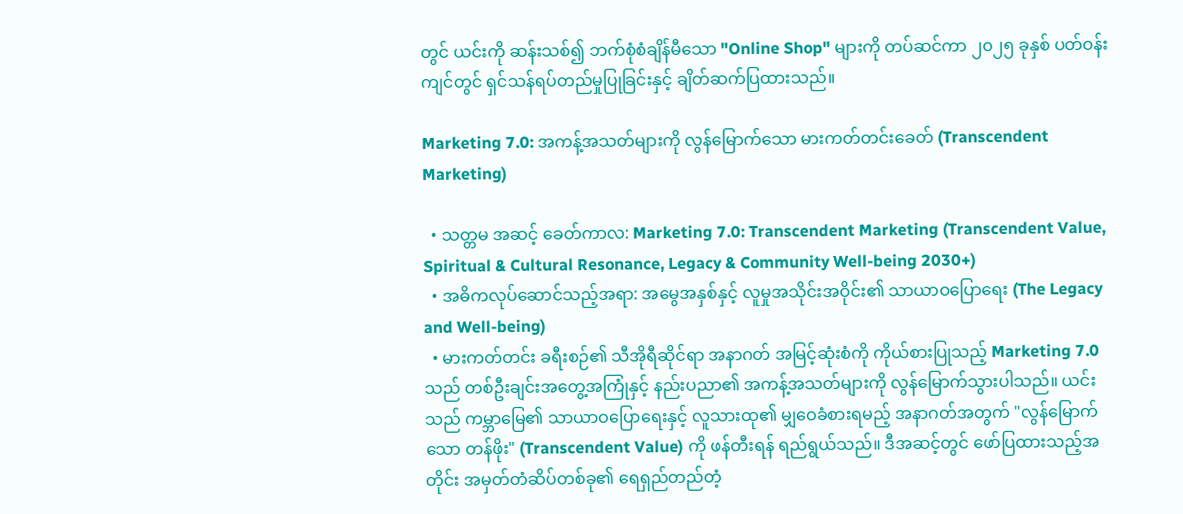တွင် ယင်းကို ဆန်းသစ်၍ ဘက်စုံစံချိန်မီသော "Online Shop" များကို တပ်ဆင်ကာ ၂၀၂၅ ခုနှစ် ပတ်ဝန်းကျင်တွင် ရှင်သန်ရပ်တည်မှုပြုခြင်းနှင့် ချိတ်ဆက်ပြထားသည်။

Marketing 7.0: အကန့်အသတ်များကို လွန်မြောက်သော မားကတ်တင်းခေတ် (Transcendent Marketing)

  • သတ္တမ အဆင့် ခေတ်ကာလ: Marketing 7.0: Transcendent Marketing (Transcendent Value, Spiritual & Cultural Resonance, Legacy & Community Well-being 2030+)
  • အဓိကလုပ်ဆောင်သည့်အရာ: အမွေအနှစ်နှင့် လူမှုအသိုင်းအဝိုင်း၏ သာယာဝပြောရေး (The Legacy and Well-being)
  • မားကတ်တင်း ခရီးစဉ်၏ သီအိုရီဆိုင်ရာ အနာဂတ် အမြင့်ဆုံးစံကို ကိုယ်စားပြုသည့် Marketing 7.0 သည် တစ်ဦးချင်းအတွေ့အကြုံနှင့် နည်းပညာ၏ အကန့်အသတ်များကို လွန်မြောက်သွားပါသည်။ ယင်းသည် ကမ္ဘာမြေ၏ သာယာဝပြောရေးနှင့် လူသားထု၏ မျှဝေခံစားရမည့် အနာဂတ်အတွက် "လွန်မြောက်သော တန်ဖိုး" (Transcendent Value) ကို ဖန်တီးရန် ရည်ရွယ်သည်။ ဒီအဆင့်တွင် ဖော်ပြထားသည့်အတိုင်း အမှတ်တံဆိပ်တစ်ခု၏ ရေရှည်တည်တံ့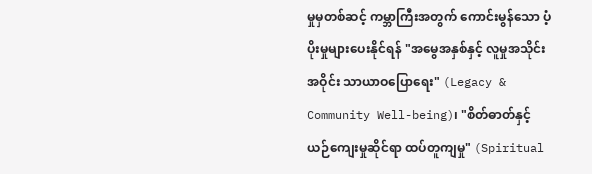မှုမှတစ်ဆင့် ကမ္ဘာကြီးအတွက် ကောင်းမွန်သော ပံ့ပိုးမှုများပေးနိုင်ရန် "အမွေအနှစ်နှင့် လူမှုအသိုင်းအဝိုင်း သာယာဝပြောရေး" (Legacy & Community Well-being)၊ "စိတ်ဓာတ်နှင့် ယဉ်ကျေးမှုဆိုင်ရာ ထပ်တူကျမှု" (Spiritual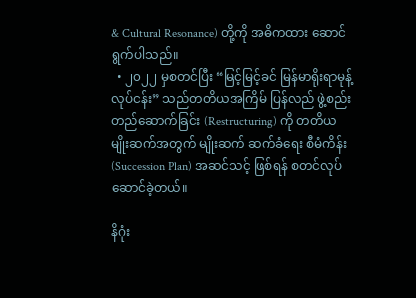& Cultural Resonance) တို့ကို အဓိကထား ဆောင်ရွက်ပါသည်။
  • ၂၀၂၂ မှစတင်ပြီး “မြင့်မြင့်ခင် မြန်မာရိုးရာမုန့်လုပ်ငန်း” သည်တတိယအကြိမ် ပြန်လည် ဖွဲ့စည်း တည်ဆောက်ခြင်း (Restructuring) ကို တတိယ မျိုးဆက်အတွက် မျိုးဆက် ဆက်ခံရေး စီမံကိန်း (Succession Plan) အဆင်သင့် ဖြစ်ရန် စတင်လုပ်ဆောင်ခဲ့တယ်။

နိဂုံး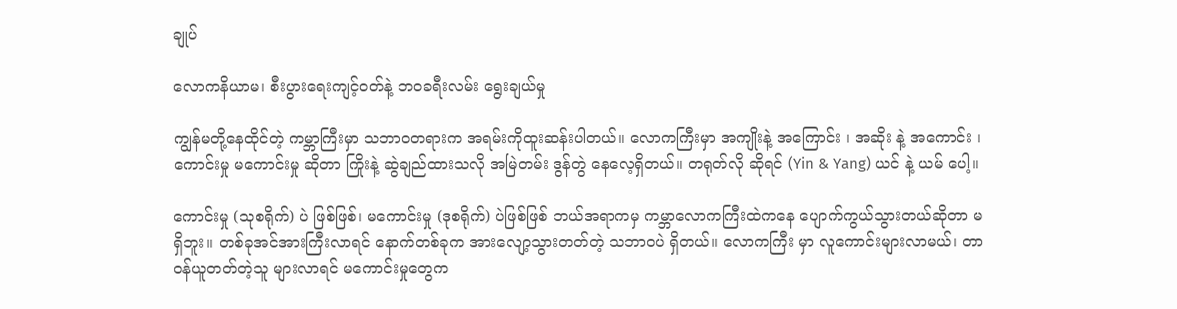ချုပ်

လောကနိယာမ၊ စီးပွားရေးကျင့်ဝတ်နဲ့ ဘဝခရီးလမ်း ရွေးချယ်မှု

ကျွန်မတို့နေထိုင်တဲ့ ကမ္ဘာကြီးမှာ သဘာဝတရားက အရမ်းကိုထူးဆန်းပါတယ်။ လောကကြီးမှာ အကျိုးနဲ့ အကြောင်း ၊ အဆိုး နဲ့ အကောင်း ၊ ကောင်းမှု မကောင်းမှု ဆိုတာ ကြိုးနဲ့ ဆွဲချည်ထားသလို အမြဲတမ်း ဒွန်တွဲ နေလေ့ရှိတယ်။ တရုတ်လို ဆိုရင် (Yin & Yang) ယင် နဲ့ ယမ် ပေါ့။

ကောင်းမှု (သုစရိုက်) ပဲ ဖြစ်ဖြစ်၊ မကောင်းမှု (ဒုစရိုက်) ပဲဖြစ်ဖြစ် ဘယ်အရာကမှ ကမ္ဘာလောကကြီးထဲကနေ ပျောက်ကွယ်သွားတယ်ဆိုတာ မရှိဘူး။ တစ်ခုအင်အားကြီးလာရင် နောက်တစ်ခုက အားလျော့သွားတတ်တဲ့ သဘာဝပဲ ရှိတယ်။ လောကကြီး မှာ လူကောင်းများလာမယ်၊ တာဝန်ယူတတ်တဲ့သူ များလာရင် မကောင်းမှုတွေက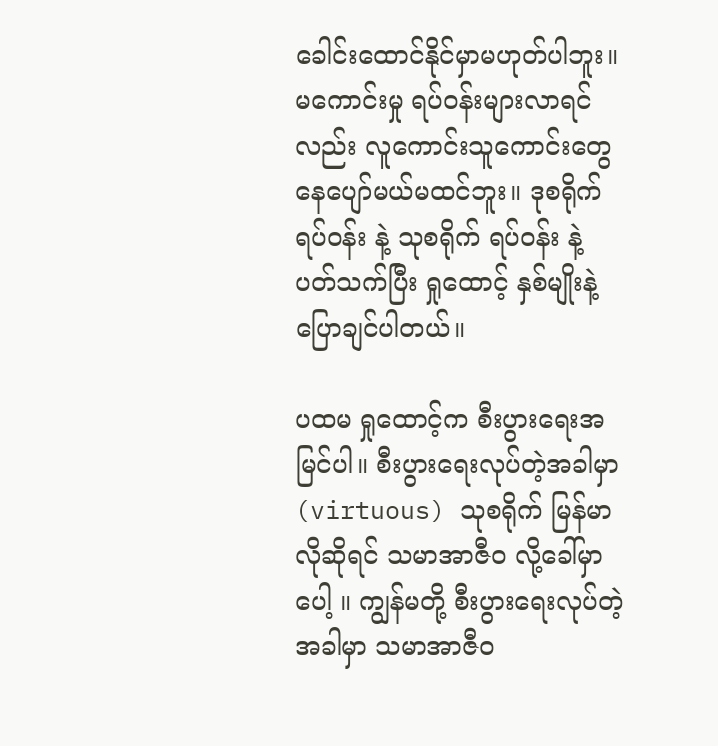ခေါင်းထောင်နိုင်မှာမဟုတ်ပါဘူး။ မကောင်းမှု ရပ်ဝန်းများလာရင်လည်း လူကောင်းသူကောင်းတွေ နေပျော်မယ်မထင်ဘူး။ ဒုစရိုက် ရပ်ဝန်း နဲ့ သုစရိုက် ရပ်ဝန်း နဲ့ ပတ်သက်ပြီး ရှုထောင့် နှစ်မျိုးနဲ့ ပြောချင်ပါတယ်။

ပထမ ရှုထောင့်က စီးပွားရေးအမြင်ပါ။ စီးပွားရေးလုပ်တဲ့အခါမှာ (virtuous) သုစရိုက် မြန်မာလိုဆိုရင် သမာအာဇီဝ လို့ခေါ်မှာပေါ့ ။ ကျွန်မတို့ စီးပွားရေးလုပ်တဲ့အခါမှာ သမာအာဇီဝ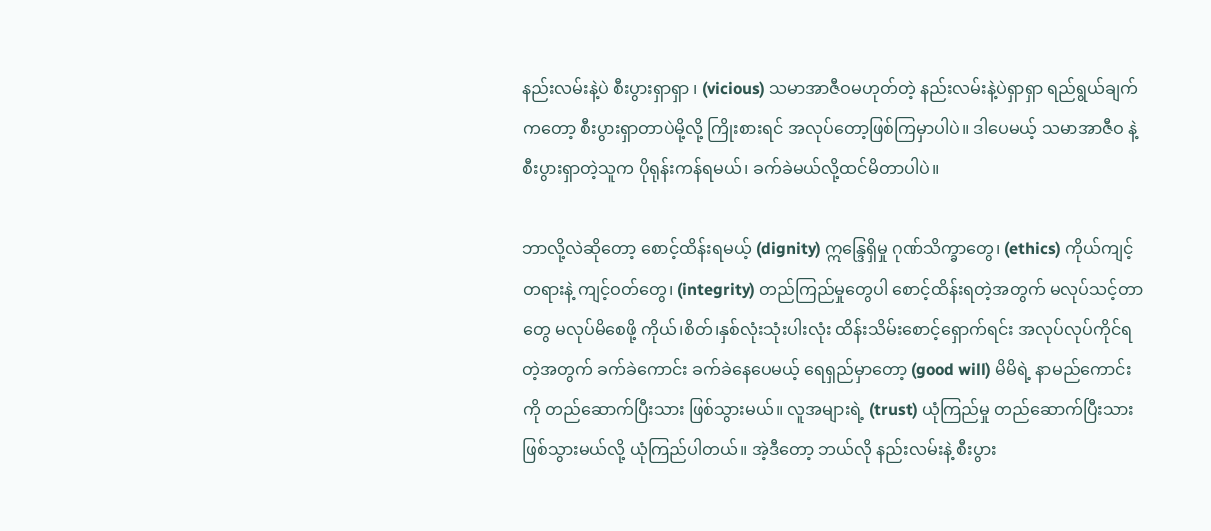နည်းလမ်းနဲ့ပဲ စီးပွားရှာရှာ ၊ (vicious) သမာအာဇီဝမဟုတ်တဲ့ နည်းလမ်းနဲ့ပဲရှာရှာ ရည်ရွယ်ချက်ကတော့ စီးပွားရှာတာပဲမို့လို့ ကြိုးစားရင် အလုပ်တော့ဖြစ်ကြမှာပါပဲ။ ဒါပေမယ့် သမာအာဇီဝ နဲ့ စီးပွားရှာတဲ့သူက ပိုရုန်းကန်ရမယ်၊ ခက်ခဲမယ်လို့ထင်မိတာပါပဲ။

ဘာလို့လဲဆိုတော့ စောင့်ထိန်းရမယ့် (dignity) ဣန္ဒြေရှိမှု ဂုဏ်သိက္ခာတွေ၊ (ethics) ကိုယ်ကျင့်တရားနဲ့ ကျင့်ဝတ်တွေ၊ (integrity) တည်ကြည်မှုတွေပါ စောင့်ထိန်းရတဲ့အတွက် မလုပ်သင့်တာတွေ မလုပ်မိစေဖို့ ကိုယ်၊စိတ်၊နှစ်လုံးသုံးပါးလုံး ထိန်းသိမ်းစောင့်ရှောက်ရင်း အလုပ်လုပ်ကိုင်ရတဲ့အတွက် ခက်ခဲကောင်း ခက်ခဲနေပေမယ့် ရေရှည်မှာတော့ (good will) မိမိရဲ့ နာမည်ကောင်းကို တည်ဆောက်ပြီးသား ဖြစ်သွားမယ်။ လူအများရဲ့ (trust) ယုံကြည်မှု တည်ဆောက်ပြီးသားဖြစ်သွားမယ်လို့ ယုံကြည်ပါတယ်။ အဲ့ဒီတော့ ဘယ်လို နည်းလမ်းနဲ့ စီးပွား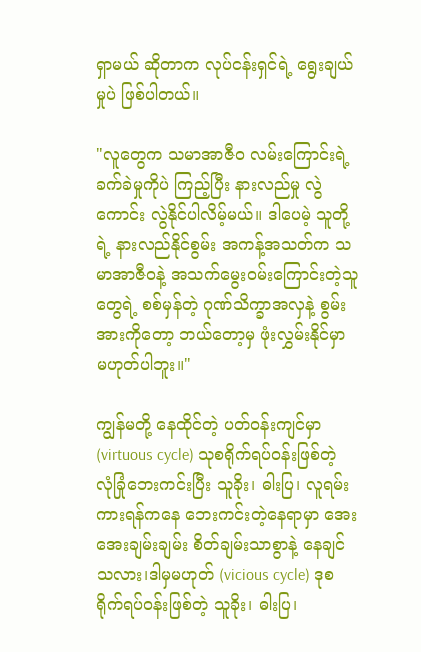ရှာမယ် ဆိုတာက လုပ်ငန်းရှင်ရဲ့ ရွေးချယ်မှုပဲ ဖြစ်ပါတယ်။

"လူတွေက သမာအာဇီဝ လမ်းကြောင်းရဲ့ ခက်ခဲမှုကိုပဲ ကြည့်ပြီး နားလည်မှု လွဲကောင်း လွဲနိုင်ပါလိမ့်မယ်။ ဒါပေမဲ့ သူတို့ရဲ့ နားလည်နိုင်စွမ်း အကန့်အသတ်က သမာအာဇီဝနဲ့ အသက်မွေးဝမ်းကြောင်းတဲ့သူတွေရဲ့ စစ်မှန်တဲ့ ဂုဏ်သိက္ခာအလှနဲ့ စွမ်းအားကိုတော့ ဘယ်တော့မှ ဖုံးလွှမ်းနိုင်မှာ မဟုတ်ပါဘူး။"

ကျွန်မတို့ နေထိုင်တဲ့ ပတ်ဝန်းကျင်မှာ (virtuous cycle) သုစရိုက်ရပ်ဝန်းဖြစ်တဲ့ လုံခြုံဘေးကင်းပြီး သူခိုး၊ ဓါးပြ၊ လူရမ်းကားရန်ကနေ ဘေးကင်းတဲ့နေရာမှာ အေးအေးချမ်းချမ်း စိတ်ချမ်းသာစွာနဲ့ နေချင်သလား၊ဒါမှမဟုတ် (vicious cycle) ဒုစရိုက်ရပ်ဝန်းဖြစ်တဲ့ သူခိုး၊ ဓါးပြ၊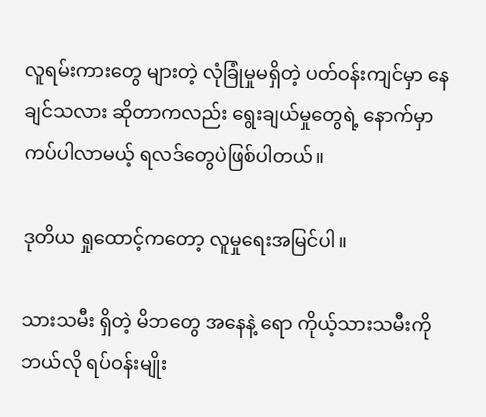လူရမ်းကားတွေ များတဲ့ လုံခြုံမှုမရှိတဲ့ ပတ်ဝန်းကျင်မှာ နေချင်သလား ဆိုတာကလည်း ရွေးချယ်မှုတွေရဲ့ နောက်မှာ ကပ်ပါလာမယ့် ရလဒ်တွေပဲဖြစ်ပါတယ်။

ဒုတိယ ရှုထောင့်ကတော့ လူမှုရေးအမြင်ပါ။

သားသမီး ရှိတဲ့ မိဘတွေ အနေနဲ့ ရော ကိုယ့်သားသမီးကို ဘယ်လို ရပ်ဝန်းမျိုး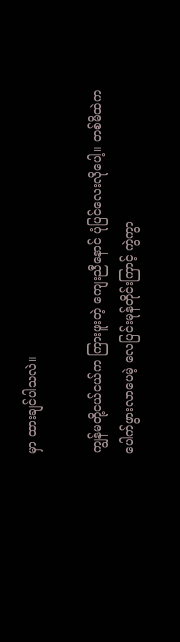မှာ ထားချင်ပါသလဲ။

ကျွန်မတို့ငယ်ငယ်က ကြားဖူးတဲ့ ကျေးညီနောင် ပုံပြင်လေးလိုပေါ့။ တစ်မိထဲက ပေါက်ဖွားလာပေမဲ့ လေပြင်းမုန်တိုင်းကြာင့် ကွဲကွာ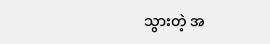သွားတဲ့ အ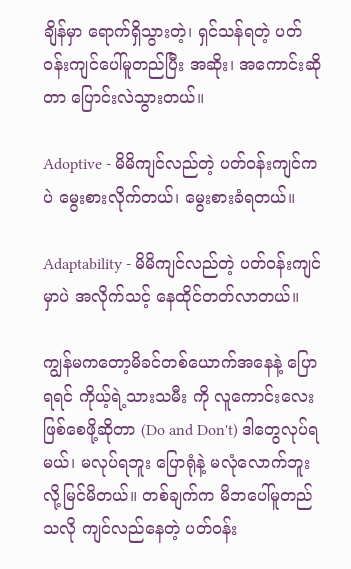ချိန်မှာ ရောက်ရှိသွားတဲ့၊ ရှင်သန်ရတဲ့ ပတ်ဝန်းကျင်ပေါ်မူတည်ပြီး အဆိုး၊ အကောင်းဆိုတာ ပြောင်းလဲသွားတယ်။

Adoptive - မိမိကျင်လည်တဲ့ ပတ်ဝန်းကျင်ကပဲ မွေးစားလိုက်တယ်၊ မွေးစားခံရတယ်။

Adaptability - မိမိကျင်လည်တဲ့ ပတ်ဝန်းကျင်မှာပဲ အလိုက်သင့် နေထိုင်တတ်လာတယ်။

ကျွန်မကတော့မိခင်တစ်ယောက်အနေနဲ့ ပြောရရင် ကိုယ့်ရဲ့သားသမီး ကို လူကောင်းလေးဖြစ်စေဖို့ဆိုတာ (Do and Don't) ဒါတွေလုပ်ရမယ်၊ မလုပ်ရဘူး ပြောရုံနဲ့ မလုံလောက်ဘူး လို့မြင်မိတယ်။ တစ်ချက်က မိဘပေါ်မူတည်သလို ကျင်လည်နေတဲ့ ပတ်ဝန်း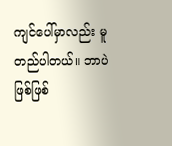ကျင်ပေါ်မှာလည်း မူတည်ပါတယ်။ ဘာပဲဖြစ်ဖြစ်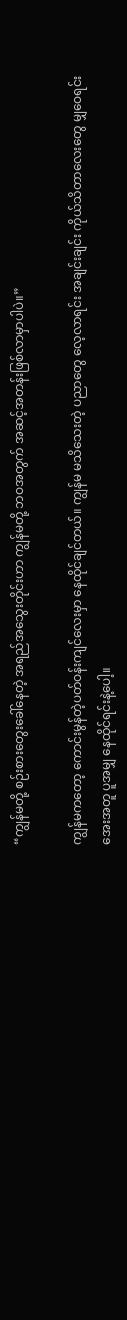“ကျွန်မတို့ စဉ်းစားတွေးခေါ်နေတဲ့ အရည်အသွေးတိုင်းဟာ ကျွန်မတို့ ဘဝအတွက် အဆင့်အတန်းဖြစ်လာမှာပါပဲ။”

ကျွန်မကတော့ ကောင်းမွန်တဲ့ပတ်ဝန်းကျင်လေးမှာ နေထိုင်ချင်တယ်။ ကျွန်မ မသိသေးတဲ့ ပညာတွေ လေ့လာရင်း အချင်းချင်း ကိုယ်သိတာလေးတွေ မျှဝေရင်း အေးအတူ ပူအမျှ နေထိုင်ရင်းနဲ့ပေါ့။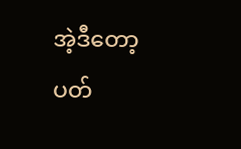အဲ့ဒီတော့ ပတ်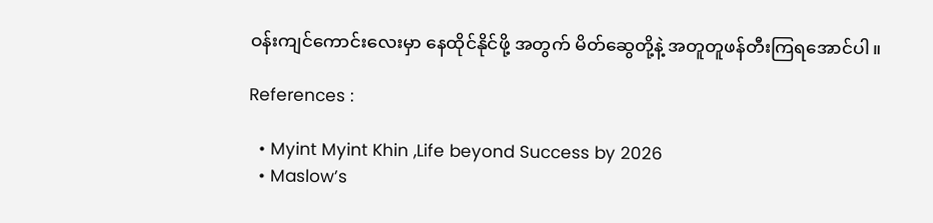ဝန်းကျင်ကောင်းလေးမှာ နေထိုင်နိုင်ဖို့ အတွက် မိတ်ဆွေတို့နဲ့ အတူတူဖန်တီးကြရအောင်ပါ။

References :

  • Myint Myint Khin ,Life beyond Success by 2026
  • Maslow’s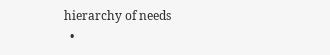hierarchy of needs
  •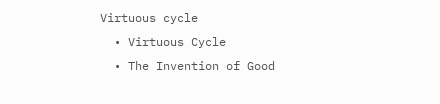Virtuous cycle
  • Virtuous Cycle
  • The Invention of Good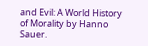and Evil: A World History of Morality by Hanno Sauer.